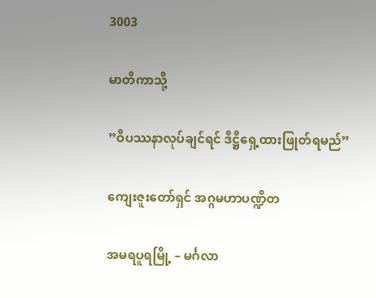3003

မာတိကာသို့

”ဝိပဿနာလုပ်ချင်ရင် ဒိဋ္ဌိရှေ့ထားဖြုတ်ရမည်”

ကျေးဇူးတော်ရှင် အဂ္ဂမဟာပဏ္ဍိတ

အမရပူရမြို့ – မင်္ဂလာ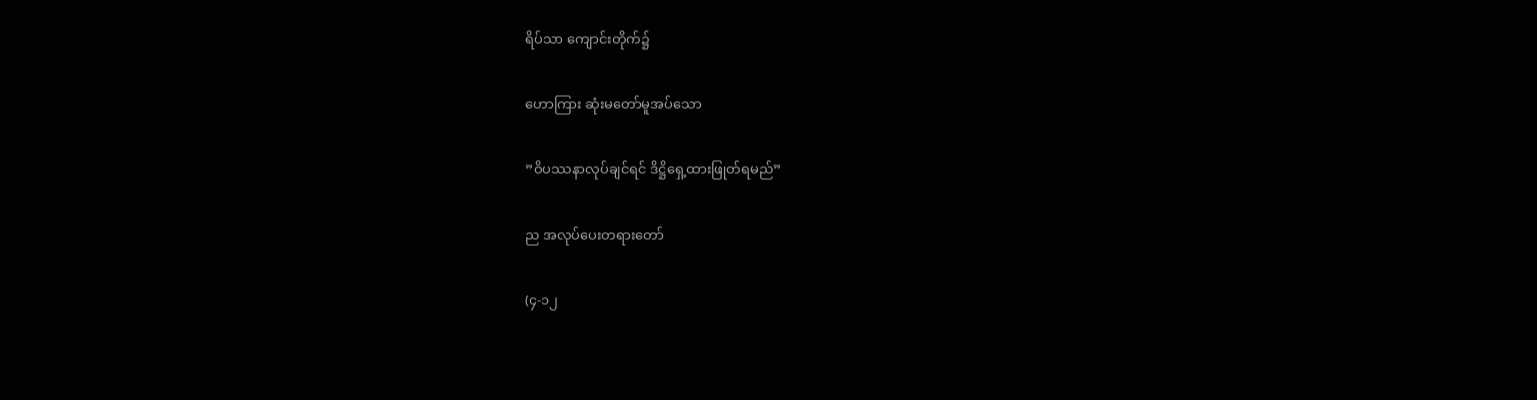ရိပ်သာ ကျောင်းတိုက်၌

ဟောကြား ဆုံးမတော်မူအပ်သော

”ဝိပဿနာလုပ်ချင်ရင် ဒိဋ္ဌိရှေ့ထားဖြုတ်ရမည်”

ည အလုပ်ပေးတရားတော်

(၄-၁၂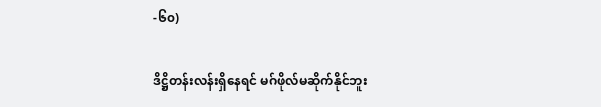-၆၀)

ဒိဋ္ဌိတန်းလန်းရှိနေရင် မဂ်ဖိုလ်မဆိုက်နိုင်ဘူး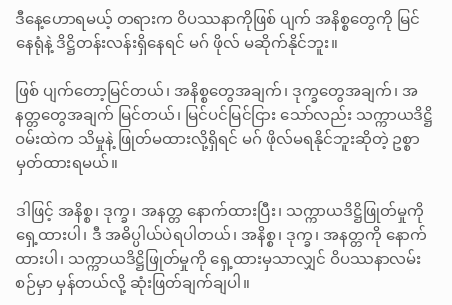ဒီနေ့ဟောရမယ့် တရားက ဝိပဿနာကိုဖြစ် ပျက် အနိစ္စတွေကို မြင်နေရုံနဲ့ ဒိဋ္ဌိတန်းလန်းရှိနေရင် မဂ် ဖိုလ် မဆိုက်နိုင်ဘူး။

ဖြစ် ပျက်တော့မြင်တယ်၊ အနိစ္စတွေအချက်၊ ဒုက္ခတွေအချက်၊ အနတ္တတွေအချက် မြင်တယ်၊ မြင်ပင်မြင်ငြား သော်လည်း သက္ကာယဒိဋ္ဌိဝမ်းထဲက သိမှုနဲ့ ဖြုတ်မထားလို့ရှိရင် မဂ် ဖိုလ်မရနိုင်ဘူးဆိုတဲ့ ဥစ္စာမှတ်ထားရမယ်။

ဒါဖြင့် အနိစ္စ၊ ဒုက္ခ၊ အနတ္တ နောက်ထားပြီး၊ သက္ကာယဒိဋ္ဌိဖြုတ်မှုကို ရှေ့ထားပါ၊ ဒီ အဓိပ္ပါယ်ပဲရပါတယ်၊ အနိစ္စ၊ ဒုက္ခ၊ အနတ္တကို နောက်ထားပါ၊ သက္ကာယဒိဋ္ဌိဖြုတ်မှုကို ရှေ့ထားမှသာလျှင် ဝိပဿနာလမ်းစဉ်မှာ မှန်တယ်လို့ ဆုံးဖြတ်ချက်ချပါ။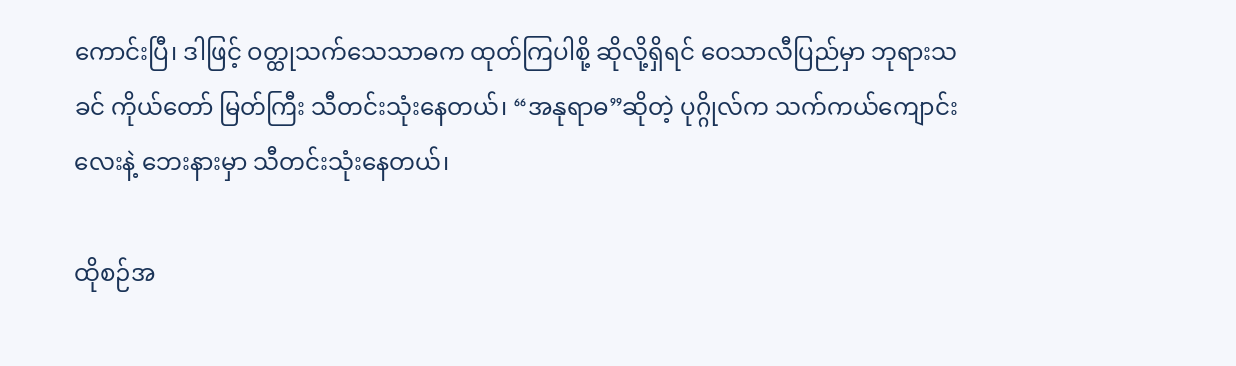ကောင်းပြီ၊ ဒါဖြင့် ဝတ္ထုသက်သေသာဓက ထုတ်ကြပါစို့ ဆိုလို့ရှိရင် ဝေသာလီပြည်မှာ ဘုရားသခင် ကိုယ်တော် မြတ်ကြီး သီတင်းသုံးနေတယ်၊ “အနုရာဓ”ဆိုတဲ့ ပုဂ္ဂိုလ်က သက်ကယ်ကျောင်းလေးနဲ့ ဘေးနားမှာ သီတင်းသုံးနေတယ်၊

ထိုစဉ်အ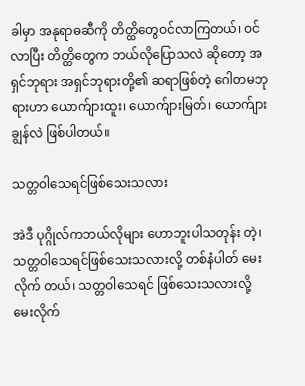ခါမှာ အနုရာဓဆီကို တိတ္ထိတွေဝင်လာကြတယ်၊ ဝင်လာပြီး တိတ္ထိတွေက ဘယ်လိုပြောသလဲ ဆိုတော့ အရှင်ဘုရား အရှင်ဘုရားတို့၏ ဆရာဖြစ်တဲ့ ဂေါတမဘုရားဟာ ယောက်ျားထူး၊ ယောက်ျားမြတ်၊ ယောက်ျားချွန်လဲ ဖြစ်ပါတယ်။

သတ္တဝါသေရင်ဖြစ်သေးသလား

အဲဒီ ပုဂ္ဂိုလ်ကဘယ်လိုများ ဟောဘူးပါသတုန်း တဲ့၊ သတ္တဝါသေရင်ဖြစ်သေးသလားလို့ တစ်နံပါတ် မေးလိုက် တယ်၊ သတ္တဝါသေရင် ဖြစ်သေးသလားလို့ မေးလိုက်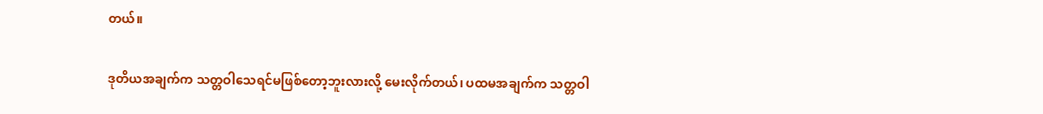တယ်။

ဒုတိယအချက်က သတ္တဝါသေရင်မဖြစ်တော့ဘူးလားလို့ မေးလိုက်တယ်၊ ပထမအချက်က သတ္တဝါ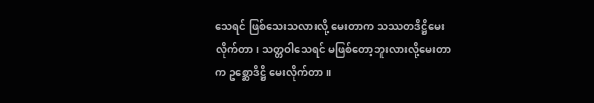သေရင် ဖြစ်သေးသလားလို့ မေးတာက သဿတဒိဋ္ဌိမေးလိုက်တာ၊ သတ္တဝါသေရင် မဖြစ်တော့ဘူးလားလို့မေးတာက ဥစ္ဆောဒိဋ္ဌိ မေးလိုက်တာ။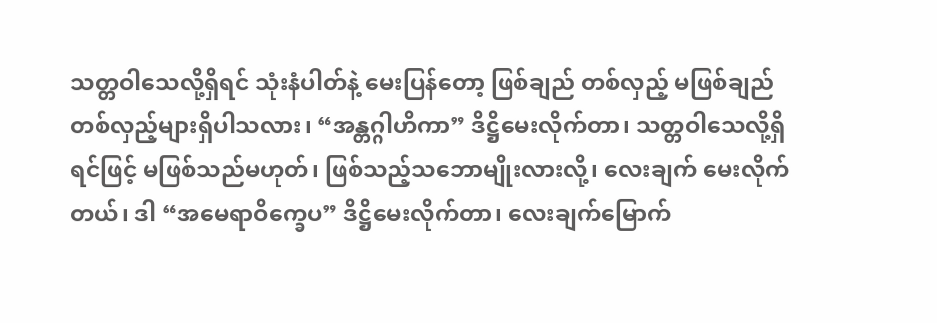သတ္တဝါသေလို့ရှိရင် သုံးနံပါတ်နဲ့ မေးပြန်တော့ ဖြစ်ချည် တစ်လှည့် မဖြစ်ချည် တစ်လှည့်များရှိပါသလား၊ “အန္တဂ္ဂါဟိကာ” ဒိဋ္ဌိမေးလိုက်တာ၊ သတ္တဝါသေလို့ရှိရင်ဖြင့် မဖြစ်သည်မဟုတ်၊ ဖြစ်သည့်သဘောမျိုးလားလို့၊ လေးချက် မေးလိုက်တယ်၊ ဒါ “အမေရာဝိက္ခေပ” ဒိဋ္ဌိမေးလိုက်တာ၊ လေးချက်မြောက်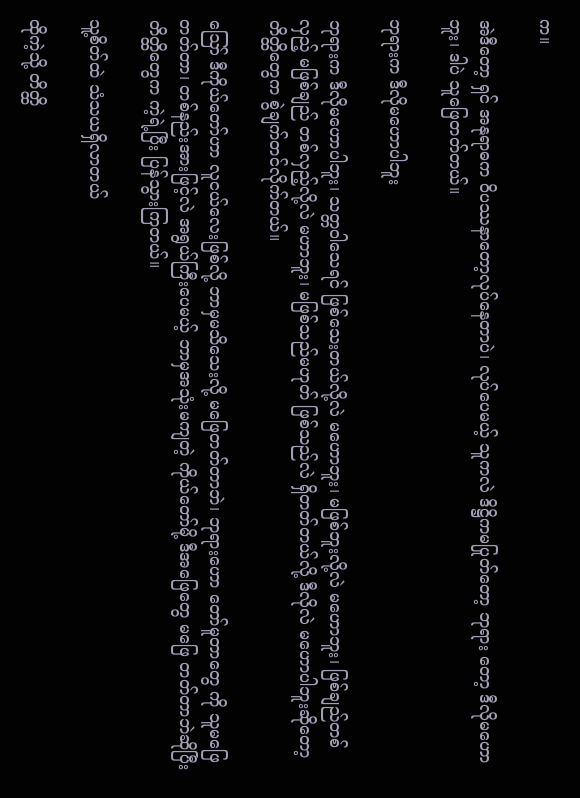က။

အဲဒီတော့ ရှင် အနုရာဓက ဝိပဿနာတော့လုပ်နေတာပဲ၊ လုပ်ပေမယ့် သူကလဲ ဒိဋ္ဌိကမပြုတ်တော့ ဘုရား တော့ ဒီလိုမဟောဘူး၊ ဒါပဲ သူဖြေတတ်တယ်။

ဘုရားက ဒီလိုမဟောပါဘူး

ဘုရားက ဒီလိုမဟောပါဘူး၊ သတ္တဝါသေရင် ဖြစ်သေးတယ်လို့လဲ မဟောဘူး၊ မဖြစ်ဘူးလို့လဲ မဟောဘူး၊ ဖြစ်ချည်တစ်လှည့် မဖြစ်ချည် တစ်လှည့်လို့လဲ မဟာဘူး၊ မဖြစ်သည်မဟုတ် ဖြစ်သည်လဲ ရှိတတ်တယ်လို့ ဒီလိုလဲ မဟောပါဘူးဆိုတော့ တိတ္ထိတွေက စွဲချက်တင်လိုက်တယ်။

ဪ ဒီကိုယ်တော်ဟာ လူငယ်လေးဖြစ်လို့ ဘာမှမသိသေးလို့ မဖြေတတ်တာဘဲ၊ ဘုရားဟော တော်မူတာတွေ ကို သူမဖြေတတ်တာ၊ တစ်နည်းအားဖြင့်လဲ အရွယ်ကြီးပေမယ့် ဘာမှအသုံးမကျတဲ့ ကိုယ်တော်မို့ ဒီအဖြေတွေ မဖြေ တတ်တာဘဲဆိုပြီး တိတ္ထိတွေက ကဲ့ရဲ့ပြီး ပြန်သွားကြတယ်။

သူ့စိတ်ထဲ သံသယရှိလာတယ်

ထိုကဲ့သို့ တိတ္ထိ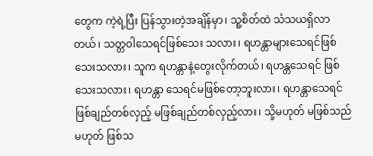တွေက ကဲ့ရဲ့ပြီး ပြန်သွားတဲ့အချိန်မှာ၊ သူ့စိတ်ထဲ သံသယရှိလာတယ်၊ သတ္တဝါသေရင်ဖြစ်သေး သလား၊ ရဟန္တာများသေရင်ဖြစ်သေးသလား၊ သူက ရဟန္တာနဲ့တွေးလိုက်တယ်၊ ရဟန္တသေရင် ဖြစ်သေးသလား၊ ရဟန္တာ သေရင်မဖြစ်တော့ဘူးလား၊ ရဟန္တာသေရင် ဖြစ်ချည်တစ်လှည့် မဖြစ်ချည်တစ်လှည့်လား၊ သို့မဟုတ် မဖြစ်သည်မဟုတ် ဖြစ်သ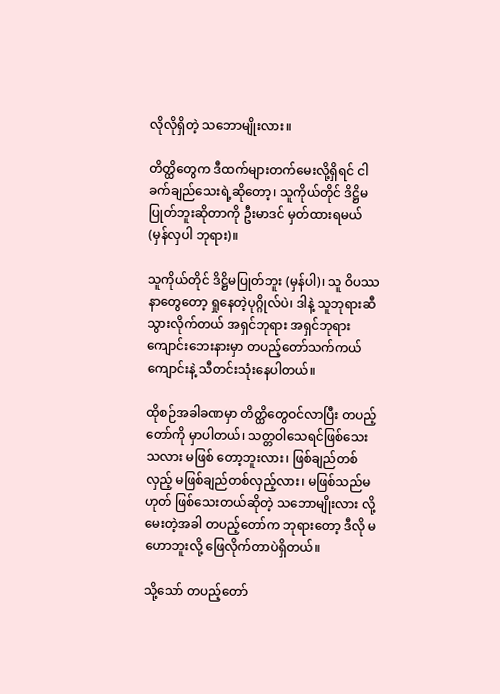လိုလိုရှိတဲ့ သဘောမျိုးလား။

တိတ္ထိတွေက ဒီထက်များတက်မေးလို့ရှိရင် ငါခက်ချည်သေးရဲ့ဆိုတော့၊ သူကိုယ်တိုင် ဒိဋ္ဌိမပြုတ်ဘူးဆိုတာကို ဦးမာဒင် မှတ်ထားရမယ် (မှန်လှပါ ဘုရား)။

သူကိုယ်တိုင် ဒိဋ္ဌိမပြုတ်ဘူး (မှန်ပါ)၊ သူ ဝိပဿနာတွေတော့ ရှုနေတဲ့ပုဂ္ဂိုလ်ပဲ၊ ဒါနဲ့ သူဘုရားဆီ သွားလိုက်တယ် အရှင်ဘုရား အရှင်ဘုရားကျောင်းဘေးနားမှာ တပည့်တော်သက်ကယ်ကျောင်းနဲ့ သီတင်းသုံးနေပါတယ်။

ထိုစဉ်အခါခဏမှာ တိတ္ထိတွေဝင်လာပြီး တပည့်တော်ကို မှာပါတယ်၊ သတ္တဝါသေရင်ဖြစ်သေးသလား မဖြစ် တော့ဘူးလား၊ ဖြစ်ချည်တစ်လှည့် မဖြစ်ချည်တစ်လှည့်လား၊ မဖြစ်သည်မဟုတ် ဖြစ်သေးတယ်ဆိုတဲ့ သဘောမျိုးလား လို့မေးတဲ့အခါ တပည့်တော်က ဘုရားတော့ ဒီလို မဟောဘူးလို့ ဖြေလိုက်တာပဲရှိတယ်။

သို့သော် တပည့်တော်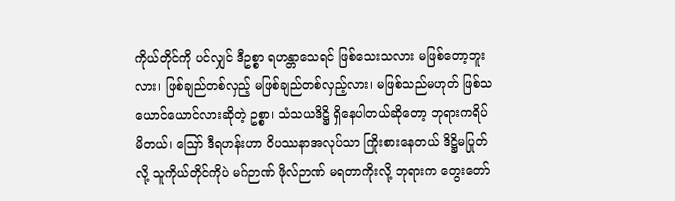ကိုယ်တိုင်ကို ပင်လျှင် ဒီဥစ္စာ ရဟန္တာသေရင် ဖြစ်သေးသလား မဖြစ်တော့ဘူးလား၊ ဖြစ်ချည်တစ်လှည့် မဖြစ်ချည်တစ်လှည့်လား၊ မဖြစ်သည်မဟုတ် ဖြစ်သယောင်ယောင်လားဆိုတဲ့ ဥစ္စာ၊ သံသယဒိဋ္ဌိ ရှိနေပါတယ်ဆိုတော့ ဘုရားကရိပ်မိတယ်၊ ဪ ဒီရဟန်းဟာ ဝိပဿနာအလုပ်သာ ကြိုးစားနေတယ် ဒိဋ္ဌိမပြုတ်လို့ သူကိုယ်တိုင်ကိုပဲ မဂ်ဉာဏ် ဖိုလ်ဉာဏ် မရတာကိုးလို့ ဘုရားက တွေးတော်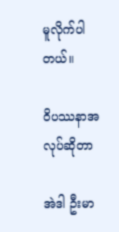မူလိုက်ပါတယ်။

ဝိပဿနာအလုပ်ဆိုတာ

အဲဒါ ဦးမာ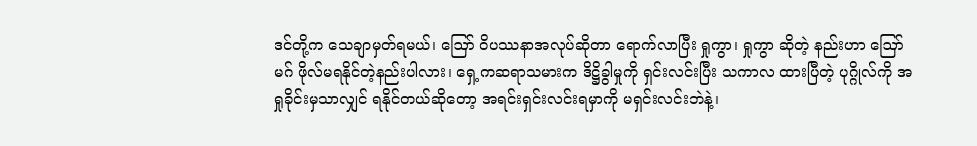ဒင်တို့က သေချာမှတ်ရမယ်၊ ဪ ဝိပဿနာအလုပ်ဆိုတာ ရောက်လာပြီး ရှုကွာ၊ ရှုကွာ ဆိုတဲ့ နည်းဟာ ဪ မဂ် ဖိုလ်မရနိုင်တဲ့နည်းပါလား၊ ရှေ့ကဆရာသမားက ဒိဋ္ဌိခွါမှုကို ရှင်းလင်းပြီး သကာလ ထားပြီတဲ့ ပုဂ္ဂိုလ်ကို အရှုခိုင်းမှသာလျှင် ရနိုင်တယ်ဆိုတော့ အရင်းရှင်းလင်းရမှာကို မရှင်းလင်းဘဲနဲ့၊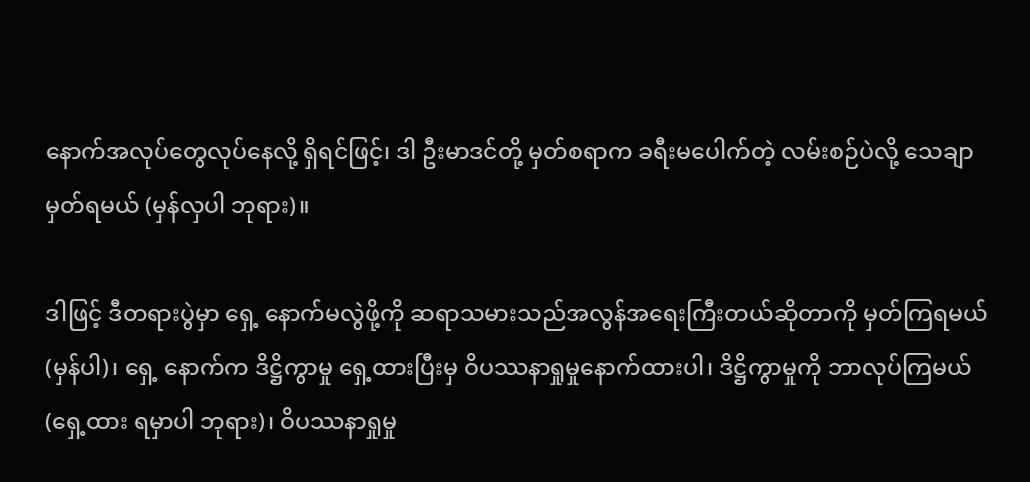နောက်အလုပ်တွေလုပ်နေလို့ ရှိရင်ဖြင့်၊ ဒါ ဦးမာဒင်တို့ မှတ်စရာက ခရီးမပေါက်တဲ့ လမ်းစဉ်ပဲလို့ သေချာမှတ်ရမယ် (မှန်လှပါ ဘုရား)။

ဒါဖြင့် ဒီတရားပွဲမှာ ရှေ့ နောက်မလွဲဖို့ကို ဆရာသမားသည်အလွန်အရေးကြီးတယ်ဆိုတာကို မှတ်ကြရမယ် (မှန်ပါ)၊ ရှေ့ နောက်က ဒိဋ္ဌိကွာမှု ရှေ့ထားပြီးမှ ဝိပဿနာရှုမှုနောက်ထားပါ၊ ဒိဋ္ဌိကွာမှုကို ဘာလုပ်ကြမယ် (ရှေ့ထား ရမှာပါ ဘုရား)၊ ဝိပဿနာရှုမှု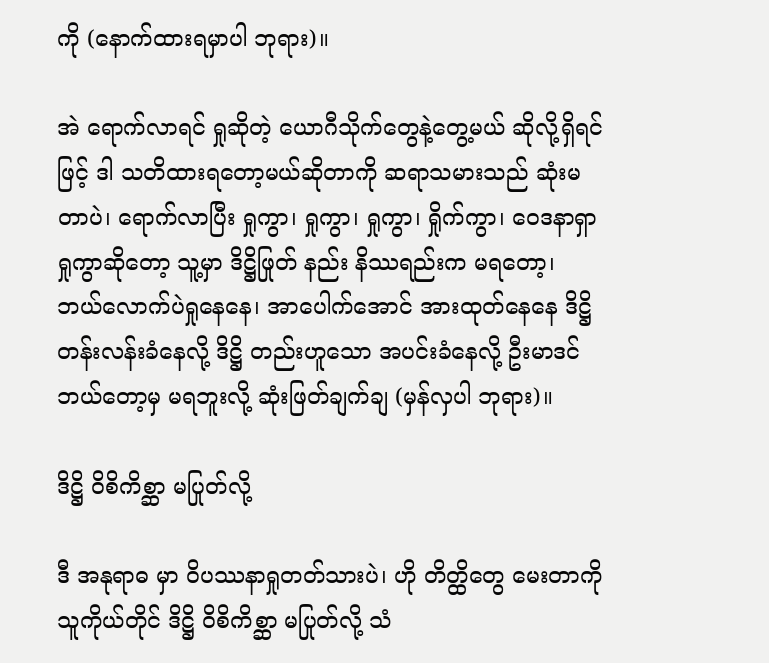ကို (နောက်ထားရမှာပါ ဘုရား)။

အဲ ရောက်လာရင် ရှုဆိုတဲ့ ယောဂီသိုက်တွေနဲ့တွေ့မယ် ဆိုလို့ရှိရင်ဖြင့် ဒါ သတိထားရတော့မယ်ဆိုတာကို ဆရာသမားသည် ဆုံးမတာပဲ၊ ရောက်လာပြီး ရှုကွာ၊ ရှုကွာ၊ ရှုကွာ၊ ရှိုက်ကွာ၊ ဝေဒနာရှာရှုကွာဆိုတော့ သူ့မှာ ဒိဋ္ဌိဖြုတ် နည်း နိဿရည်းက မရတော့၊ ဘယ်လောက်ပဲရှုနေနေ၊ အာပေါက်အောင် အားထုတ်နေနေ ဒိဋ္ဌိတန်းလန်းခံနေလို့ ဒိဋ္ဌိ တည်းဟူသော အပင်းခံနေလို့ ဦးမာဒင် ဘယ်တော့မှ မရဘူးလို့ ဆုံးဖြတ်ချက်ချ (မှန်လှပါ ဘုရား)။

ဒိဋ္ဌိ ဝိစိကိစ္ဆာ မပြုတ်လို့

ဒီ အနုရာဓ မှာ ဝိပဿနာရှုတတ်သားပဲ၊ ဟို တိတ္ထိတွေ မေးတာကို သူကိုယ်တိုင် ဒိဋ္ဌိ ဝိစိကိစ္ဆာ မပြုတ်လို့ သံ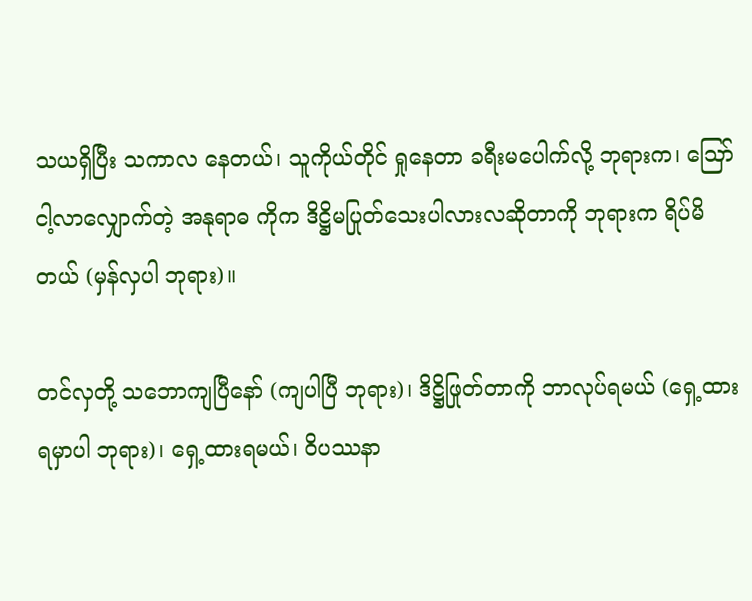သယရှိပြီး သကာလ နေတယ်၊ သူကိုယ်တိုင် ရှုနေတာ ခရီးမပေါက်လို့ ဘုရားက၊ ဪ ငါ့လာလျှောက်တဲ့ အနုရာဓ ကိုက ဒိဋ္ဌိမပြုတ်သေးပါလားလဆိုတာကို ဘုရားက ရိပ်မိတယ် (မှန်လှပါ ဘုရား)။

တင်လှတို့ သဘောကျပြီနော် (ကျပါပြီ ဘုရား)၊ ဒိဋ္ဌိဖြုတ်တာကို ဘာလုပ်ရမယ် (ရှေ့ထားရမှာပါ ဘုရား)၊ ရှေ့ထားရမယ်၊ ဝိပဿနာ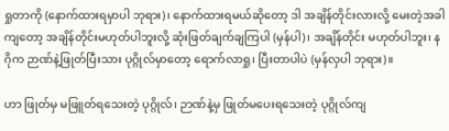ရှုတာကို (နောက်ထားရမှာပါ ဘုရား)၊ နောက်ထားရမယ်ဆိုတော့ ဒါ အချိန်တိုင်းလားလို့ မေးတဲ့အခါကျတော့ အချိန်တိုင်းမဟုတ်ပါဘူးလို့ ဆုံးဖြတ်ချက်ချကြပါ (မှန်ပါ)၊ အချိန်တိုင်း မဟုတ်ပါဘူး၊ နဂိုက ဉာဏ်နဲ့ဖြုတ်ပြီးသား ပုဂ္ဂိုလ်မှာတော့ ရောက်လာရှု၊ ပြီးတာပါပဲ (မှန်လှပါ ဘုရား)။

ဟာ ဖြုတ်မှ မဖြူတ်ရသေးတဲ့ ပုဂ္ဂိုလ်၊ ဉာဏ်နဲ့မှ ဖြုတ်မပေးရသေးတဲ့ ပုဂ္ဂိုလ်ကျ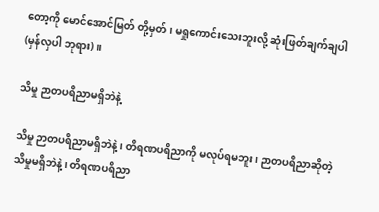တော့ကို မောင်အောင်မြတ် တို့မှတ်၊ မရှုကောင်းသေးဘူးလို့ ဆုံးဖြတ်ချက်ချပါ (မှန်လှပါ ဘုရား)။

သိမှု ဉာတပရိညာမရှိဘဲနဲ့

သိမှု ဉာတပရိညာမရှိဘဲနဲ့၊ တိရဏပရိညာကို မလုပ်ရမဘူး၊ ဉာတပရိညာဆိုတဲ့ သိမှုမရှိဘဲနဲ့၊ တိရဏပရိညာ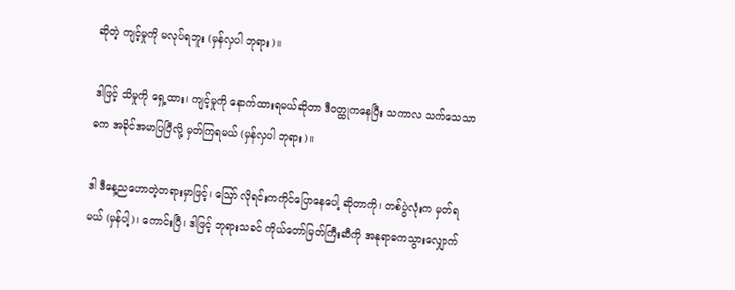ဆိုတဲ့ ကျင့်မှုကို မလုပ်ရဘူး (မှန်လှပါ ဘုရား)။

ဒါဖြင့် သိမှုကို ရှေ့ထား၊ ကျင့်မှုကို နောက်ထားရမယ်ဆိုတာ ဒီဝတ္ထုကနေပြီး သကာလ သက်သေသာဓက အခိုင်အမာပြပြီလို့ မှတ်ကြရမယ် (မှန်လှပါ ဘုရား)။

ဒါ ဒီနေ့ညဟောတဲ့တရားမှာဖြင့်၊ ဪ လိုရင်းကကိုင်ပြောနေပေါ့ ဆိုတာကို၊ တစ်ပွဲလုံးက မှတ်ရမယ် (မှန်ပါ့)၊ ကောင်းပြီ၊ ဒါဖြင့် ဘုရားသခင် ကိုယ်တော်မြတ်ကြီးဆီကို အနုရာဓကသွားလျှောက်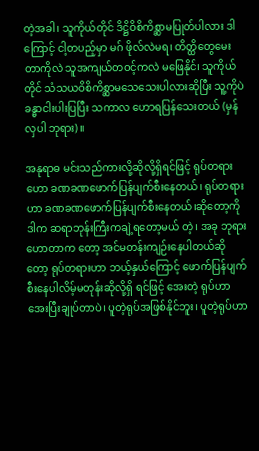တဲ့အခါ၊ သူကိုယ်တိုင် ဒိဋ္ဌိဝိစိကိစ္ဆာမပြုတ်ပါလား ဒါကြောင့် ငါ့တပည့်မှာ မဂ် ဖိုလ်လဲမရ၊ တိတ္ထိတွေမေးတာကိုလဲ သူအကျယ်တဝင့်ကလဲ မဖြေနိုင်၊ သူကိုယ်တိုင် သံသယဝိစိကိစ္ဆာမသေသေးပါလားဆိုပြီး သူ့ကိုပဲ ခန္ဓာငါးပါးပြပြီး သကာလ ဟောရပြန်သေးတယ် (မှန်လှပါ ဘုရား)။

အနုရာဓ မင်းသည်ကားလို့ဆိုလို့ရှိရင်ဖြင့် ရုပ်တရားဟော ခဏခဏဖောက်ပြန်ပျက်စီးနေတယ်၊ ရုပ်တရားဟာ ခဏခဏဖောက်ပြန်ပျက်စီးနေတယ်၊ဆိုတော့ကို ဒါက ဆရာဘုန်းကြီးကချဲ့ရတော့မယ် တဲ့၊ အခု ဘုရားဟောတာက တော့ အင်မတန်းကျဉ်းနေပါတယ်ဆိုတော့ ရုပ်တရားဟာ ဘယ့်နှယ်ကြောင့် ဖောက်ပြန်ပျက်စီးနေပါလိမ့်မတုန်းဆိုလို့ရှိ ရင်ဖြင့် အေးတဲ့ ရုပ်ဟာအေးပြီးချုပ်တာပဲ၊ ပူတဲ့ရုပ်အဖြစ်နိုင်ဘူး၊ ပူတဲ့ရုပ်ဟာ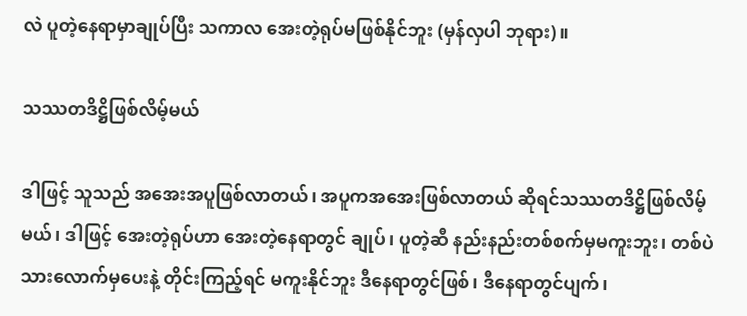လဲ ပူတဲ့နေရာမှာချုပ်ပြီး သကာလ အေးတဲ့ရုပ်မဖြစ်နိုင်ဘူး (မှန်လှပါ ဘုရား)။

သဿတဒိဋ္ဌိဖြစ်လိမ့်မယ်

ဒါဖြင့် သူသည် အအေးအပူဖြစ်လာတယ်၊ အပူကအအေးဖြစ်လာတယ် ဆိုရင်သဿတဒိဋ္ဌိဖြစ်လိမ့်မယ်၊ ဒါဖြင့် အေးတဲ့ရုပ်ဟာ အေးတဲ့နေရာတွင် ချုပ်၊ ပူတဲ့ဆီ နည်းနည်းတစ်စက်မှမကူးဘူး၊ တစ်ပဲသားလောက်မှပေးနဲ့ တိုင်းကြည့်ရင် မကူးနိုင်ဘူး ဒီနေရာတွင်ဖြစ်၊ ဒီနေရာတွင်ပျက်၊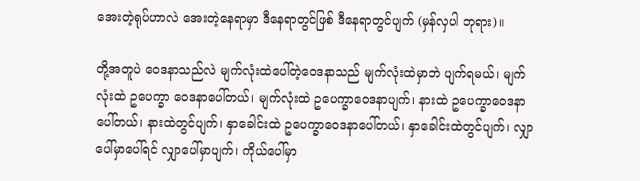အေးတဲ့ရုပ်ဟာလဲ အေးတဲ့နေရာမှာ ဒီနေရာတွင်ဖြစ် ဒီနေရာတွင်ပျက် (မှန်လှပါ ဘုရား)။

တို့အတူပဲ ဝေဒနာသည်လဲ မျက်လုံးထဲပေါ်တဲ့ဝေဒနာသည် မျက်လုံးထဲမှာဘဲ ပျက်ရမယ်၊ မျက်လုံးထဲ ဥပေက္ခာ ဝေဒနာပေါ်တယ်၊ မျက်လုံးထဲ ဥပေက္ခာဝေဒနာပျက်၊ နားထဲ ဥပေက္ခာဝေဒနာပေါ်တယ်၊ နားထဲတွင်ပျက်၊ နှာခေါင်းထဲ ဥပေက္ခာဝေဒနာပေါ်တယ်၊ နှာခေါင်းထဲတွင်ပျက်၊ လျှာပေါ်မှာပေါ်ရင် လျှာပေါ်မှာပျက်၊ ကိုယ်ပေါ်မှာ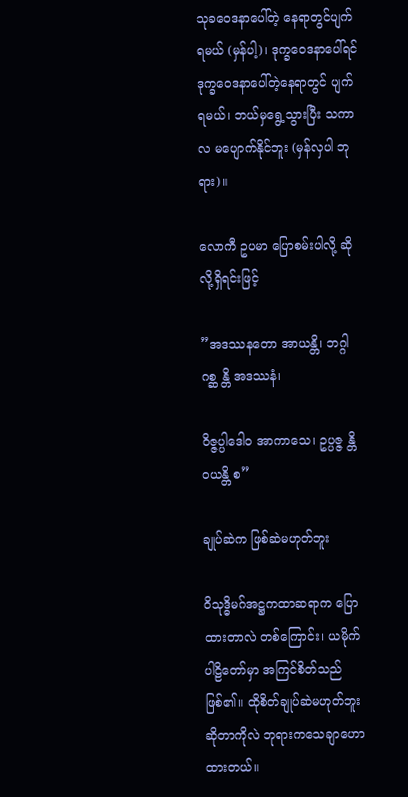သုခဝေဒနာပေါ်တဲ့ နေရာတွင်ပျက်ရမယ် (မှန်ပါ့)၊ ဒုက္ခဝေဒနာပေါ်ရင် ဒုက္ခဝေဒနာပေါ်တဲ့နေရာတွင် ပျက်ရမယ်၊ ဘယ်မှရွေ့သွားပြီး သကာလ မပျောက်နိုင်ဘူး (မှန်လှပါ ဘုရား)။

လောကီ ဥပမာ ပြောစမ်းပါလို့ ဆိုလို့ရှိရင်းဖြင့်

”အဒဿနတော အာယန္တိ၊ ဘဂ္ဂါ ဂစ္ဆ န္တိ အဒဿနံ၊

ဝိဇ္ဇပ္ပါဒေါဝ အာကာသေ၊ ဥပ္ပဇ္ဇ န္တိ ဝယန္တိ စ”

ချုပ်ဆဲက ဖြစ်ဆဲမဟုတ်ဘူး

ဝိသုဒ္ဓိမဂ်အဋ္ဌကထာဆရာက ပြောထားတာလဲ တစ်ကြောင်း၊ ယမိုက်ပါဠိတော်မှာ အကြင်စိတ်သည်ဖြစ်၏။ ထိုစိတ်ချုပ်ဆဲမဟုတ်ဘူးဆိုတာကိုလဲ ဘုရားကသေချာဟောထားတယ်။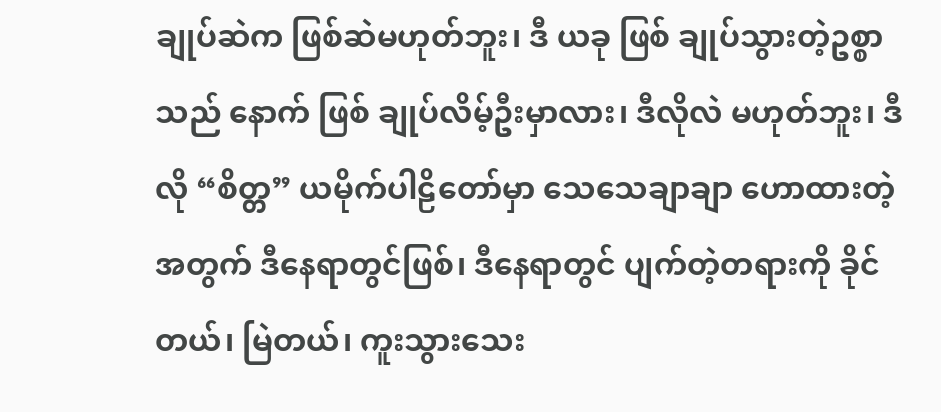ချုပ်ဆဲက ဖြစ်ဆဲမဟုတ်ဘူး၊ ဒီ ယခု ဖြစ် ချုပ်သွားတဲ့ဥစ္စာသည် နောက် ဖြစ် ချုပ်လိမ့်ဦးမှာလား၊ ဒီလိုလဲ မဟုတ်ဘူး၊ ဒီလို “စိတ္တ” ယမိုက်ပါဠိတော်မှာ သေသေချာချာ ဟောထားတဲ့အတွက် ဒီနေရာတွင်ဖြစ်၊ ဒီနေရာတွင် ပျက်တဲ့တရားကို ခိုင်တယ်၊ မြဲတယ်၊ ကူးသွားသေး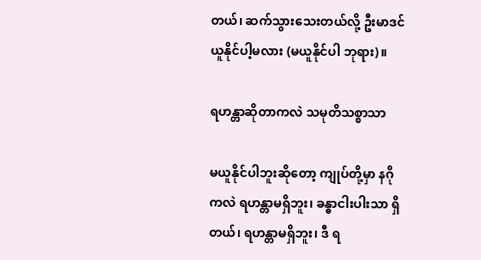တယ်၊ ဆက်သွားသေးတယ်လို့ ဦးမာဒင်ယူနိုင်ပါ့မလား (မယူနိုင်ပါ ဘုရား)။

ရဟန္တာဆိုတာကလဲ သမုတိသစ္စာသာ

မယူနိုင်ပါဘူးဆိုတော့ ကျုပ်တို့မှာ နဂိုကလဲ ရဟန္တာမရှိဘူး၊ ခန္ဓာငါးပါးသာ ရှိတယ်၊ ရဟန္တာမရှိဘူး၊ ဒီ ရ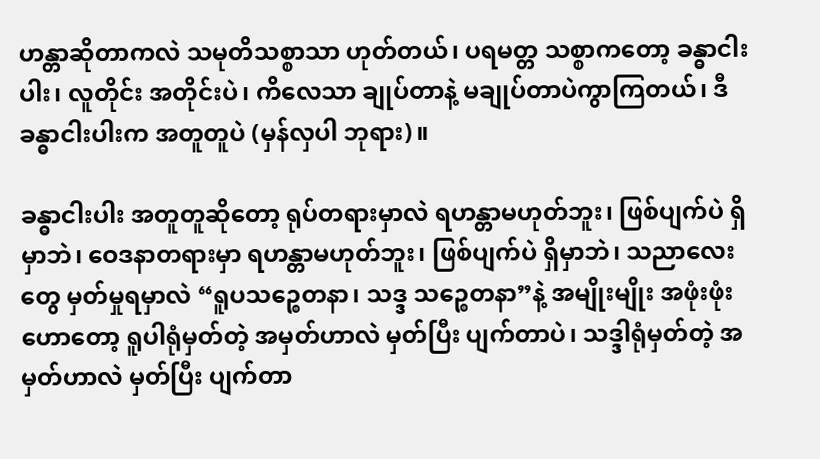ဟန္တာဆိုတာကလဲ သမုတိသစ္စာသာ ဟုတ်တယ်၊ ပရမတ္တ သစ္စာကတော့ ခန္ဓာငါးပါး၊ လူတိုင်း အတိုင်းပဲ၊ ကိလေသာ ချုပ်တာနဲ့ မချုပ်တာပဲကွာကြတယ်၊ ဒီ ခန္ဓာငါးပါးက အတူတူပဲ (မှန်လှပါ ဘုရား)။

ခန္ဓာငါးပါး အတူတူဆိုတော့ ရုပ်တရားမှာလဲ ရဟန္တာမဟုတ်ဘူး၊ ဖြစ်ပျက်ပဲ ရှိမှာဘဲ၊ ဝေဒနာတရားမှာ ရဟန္တာမဟုတ်ဘူး၊ ဖြစ်ပျက်ပဲ ရှိမှာဘဲ၊ သညာလေးတွေ မှတ်မှုရမှာလဲ “ရူပသဉ္စေတနာ၊ သဒ္ဒ သဉ္စေတနာ”နဲ့ အမျိုးမျိုး အဖုံးဖုံးဟောတော့ ရူပါရုံမှတ်တဲ့ အမှတ်ဟာလဲ မှတ်ပြီး ပျက်တာပဲ၊ သဒ္ဒါရုံမှတ်တဲ့ အမှတ်ဟာလဲ မှတ်ပြီး ပျက်တာ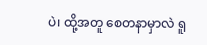ပဲ၊ ထို့အတူ စေတနာမှာလဲ ရူ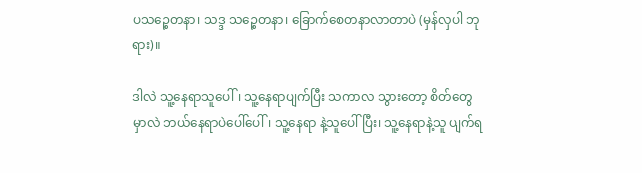ပသဉ္စေတနာ၊ သဒ္ဒ သဉ္စေတနာ၊ ခြောက်စေတနာလာတာပဲ (မှန်လှပါ ဘုရား)။

ဒါလဲ သူ့နေရာသူပေါ်၊ သူ့နေရာပျက်ပြီး သကာလ သွားတော့ စိတ်တွေမှာလဲ ဘယ်နေရာပဲပေါ်ပေါ်၊ သူ့နေရာ နဲ့သူပေါ်ပြီး၊ သူ့နေရာနဲ့သူ ပျက်ရ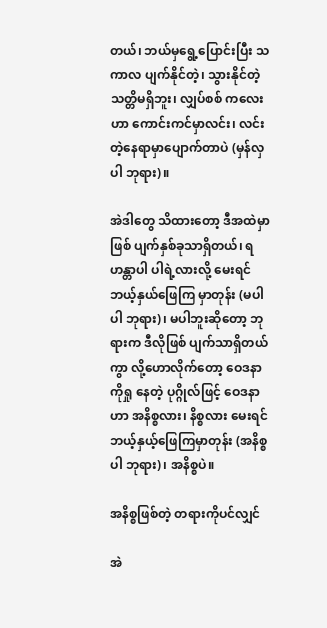တယ်၊ ဘယ်မှရွေ့ပြောင်းပြီး သကာလ ပျက်နိုင်တဲ့၊ သွားနိုင်တဲ့သတ္တိမရှိဘူး၊ လျှပ်စစ် ကလေးဟာ ကောင်းကင်မှာလင်း၊ လင်းတဲ့နေရာမှာပျောက်တာပဲ (မှန်လှပါ ဘုရား)။

အဲဒါတွေ သိထားတော့ ဒီအထဲမှာဖြစ် ပျက်နှစ်ခုသာရှိတယ်၊ ရဟန္တာပါ ပါရဲ့လားလို့ မေးရင် ဘယ့်နှယ်ဖြေကြ မှာတုန်း (မပါ ပါ ဘုရား)၊ မပါဘူးဆိုတော့ ဘုရားက ဒီလိုဖြစ် ပျက်သာရှိတယ်ကွာ လို့ဟောလိုက်တော့ ဝေဒနာကိုရှု နေတဲ့ ပုဂ္ဂိုလ်ဖြင့် ဝေဒနာဟာ အနိစ္စလား၊ နိစ္စလား မေးရင်ဘယ့်နှယ့်ဖြေကြမှာတုန်း (အနိစ္စပါ ဘုရား)၊ အနိစ္စပဲ။

အနိစ္စဖြစ်တဲ့ တရားကိုပင်လျှင်

အဲ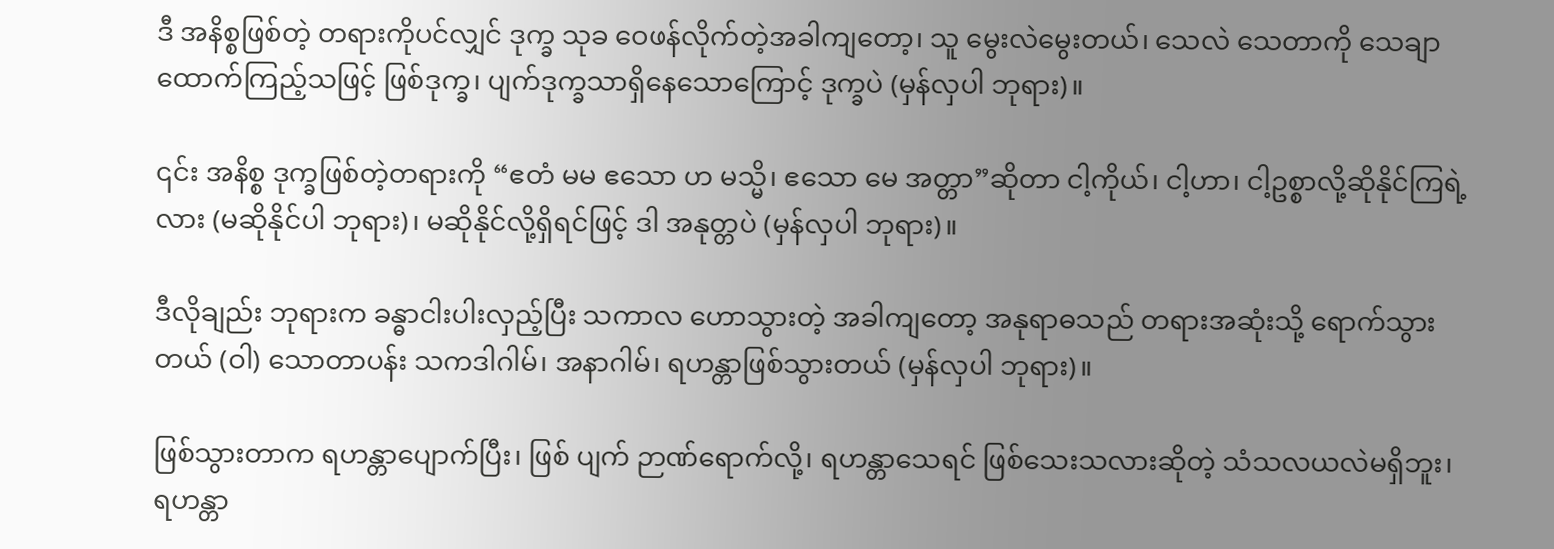ဒီ အနိစ္စဖြစ်တဲ့ တရားကိုပင်လျှင် ဒုက္ခ သုခ ဝေဖန်လိုက်တဲ့အခါကျတော့၊ သူ မွေးလဲမွေးတယ်၊ သေလဲ သေတာကို သေချာထောက်ကြည့်သဖြင့် ဖြစ်ဒုက္ခ၊ ပျက်ဒုက္ခသာရှိနေသောကြောင့် ဒုက္ခပဲ (မှန်လှပါ ဘုရား)။

၎င်း အနိစ္စ ဒုက္ခဖြစ်တဲ့တရားကို “ဧတံ မမ ဧသော ဟ မသ္မိ၊ ဧသော မေ အတ္တာ”ဆိုတာ ငါ့ကိုယ်၊ ငါ့ဟာ၊ ငါ့ဥစ္စာလို့ဆိုနိုင်ကြရဲ့လား (မဆိုနိုင်ပါ ဘုရား)၊ မဆိုနိုင်လို့ရှိရင်ဖြင့် ဒါ အနုတ္တပဲ (မှန်လှပါ ဘုရား)။

ဒီလိုချည်း ဘုရားက ခန္ဓာငါးပါးလှည့်ပြီး သကာလ ဟောသွားတဲ့ အခါကျတော့ အနုရာဓသည် တရားအဆုံးသို့ ရောက်သွားတယ် (ဝါ) သောတာပန်း သကဒါဂါမ်၊ အနာဂါမ်၊ ရဟန္တာဖြစ်သွားတယ် (မှန်လှပါ ဘုရား)။

ဖြစ်သွားတာက ရဟန္တာပျောက်ပြီး၊ ဖြစ် ပျက် ဉာဏ်ရောက်လို့၊ ရဟန္တာသေရင် ဖြစ်သေးသလားဆိုတဲ့ သံသလယလဲမရှိဘူး၊ ရဟန္တာ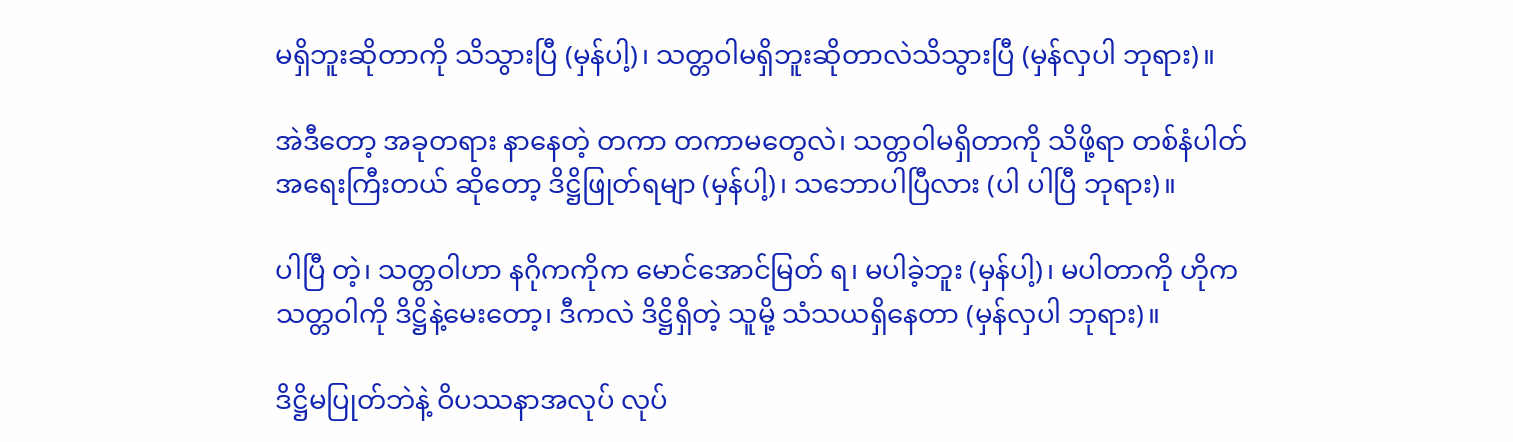မရှိဘူးဆိုတာကို သိသွားပြီ (မှန်ပါ့)၊ သတ္တဝါမရှိဘူးဆိုတာလဲသိသွားပြီ (မှန်လှပါ ဘုရား)။

အဲဒီတော့ အခုတရား နာနေတဲ့ တကာ တကာမတွေလဲ၊ သတ္တဝါမရှိတာကို သိဖို့ရာ တစ်နံပါတ်အရေးကြီးတယ် ဆိုတော့ ဒိဋ္ဌိဖြုတ်ရမျာ (မှန်ပါ့)၊ သဘောပါပြီလား (ပါ ပါပြီ ဘုရား)။

ပါပြီ တဲ့၊ သတ္တဝါဟာ နဂိုကကိုက မောင်အောင်မြတ် ရ၊ မပါခဲ့ဘူး (မှန်ပါ့)၊ မပါတာကို ဟိုက သတ္တဝါကို ဒိဋ္ဌိနဲ့မေးတော့၊ ဒီကလဲ ဒိဋ္ဌိရှိတဲ့ သူမို့ သံသယရှိနေတာ (မှန်လှပါ ဘုရား)။

ဒိဋ္ဌိမပြုတ်ဘဲနဲ့ ဝိပဿနာအလုပ် လုပ်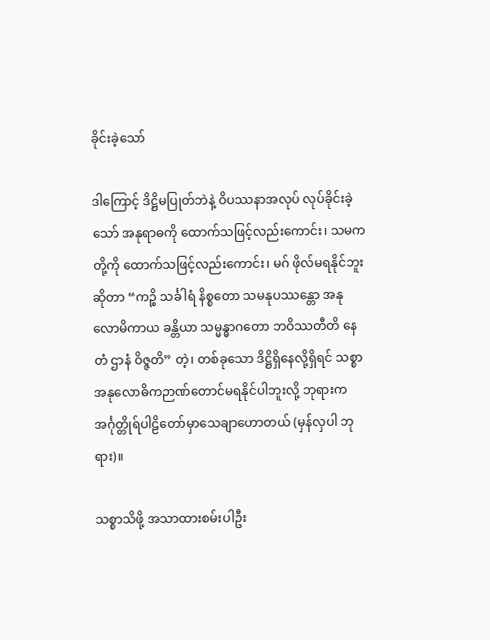ခိုင်းခဲ့သော်

ဒါကြောင့် ဒိဋ္ဌိမပြုတ်ဘဲနဲ့ ဝိပဿနာအလုပ် လုပ်ခိုင်းခဲ့သော် အနုရာဓကို ထောက်သဖြင့်လည်းကောင်း၊ သမကတို့ကို ထောက်သဖြင့်လည်းကောင်း၊ မဂ် ဖိုလ်မရနိုင်ဘူးဆိုတာ “ကဉ္စိ သင်္ခါရံ နိစ္စတော သမနုပဿန္တော အနုလောမိကာယ ခန္တိယာ သမ္မန္ဓာဂတော ဘဝိဿတီတိ နေတံ ဌာနံ ဝိဇ္ဇတိ” တဲ့၊ တစ်ခုသော ဒိဋ္ဌိရှိနေလို့ရှိရင် သစ္စာအနုလောဓိကဉာဏ်တောင်မရနိုင်ပါဘူးလို့ ဘုရားက အင်္ဂုတ္တိုရ်ပါဠိတော်မှာသေချာဟောတယ် (မှန်လှပါ ဘုရား)။

သစ္စာသိဖို့ အသာထားစမ်းပါဦး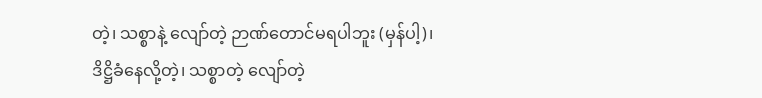တဲ့၊ သစ္စာနဲ့ လျော်တဲ့ ဉာဏ်တောင်မရပါဘူး (မှန်ပါ့)၊ ဒိဋ္ဌိခံနေလို့တဲ့၊ သစ္စာတဲ့ လျော်တဲ့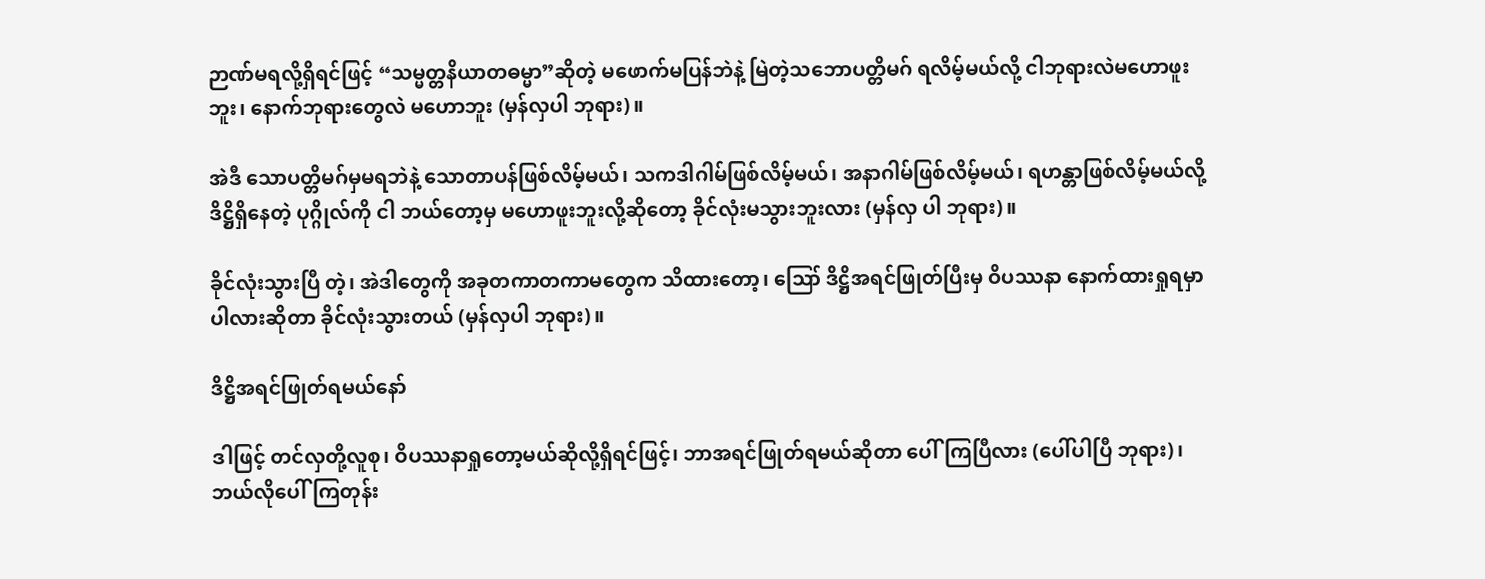ဉာဏ်မရလို့ရှိရင်ဖြင့် “သမ္မတ္တနိယာတဓမ္မာ”ဆိုတဲ့ မဖောက်မပြန်ဘဲနဲ့ မြဲတဲ့သဘောပတ္တိမဂ် ရလိမ့်မယ်လို့ ငါဘုရားလဲမဟောဖူးဘူး၊ နောက်ဘုရားတွေလဲ မဟောဘူး (မှန်လှပါ ဘုရား)။

အဲဒီ သောပတ္တိမဂ်မှမရဘဲနဲ့ သောတာပန်ဖြစ်လိမ့်မယ်၊ သကဒါဂါမ်ဖြစ်လိမ့်မယ်၊ အနာဂါမ်ဖြစ်လိမ့်မယ်၊ ရဟန္တာဖြစ်လိမ့်မယ်လို့ ဒိဋ္ဌိရှိနေတဲ့ ပုဂ္ဂိုလ်ကို ငါ ဘယ်တော့မှ မဟောဖူးဘူးလို့ဆိုတော့ ခိုင်လုံးမသွားဘူးလား (မှန်လှ ပါ ဘုရား)။

ခိုင်လုံးသွားပြီ တဲ့၊ အဲဒါတွေကို အခုတကာတကာမတွေက သိထားတော့၊ ဪ ဒိဋ္ဌိအရင်ဖြုတ်ပြီးမှ ဝိပဿနာ နောက်ထားရှုရမှာပါလားဆိုတာ ခိုင်လုံးသွားတယ် (မှန်လှပါ ဘုရား)။

ဒိဋ္ဌိအရင်ဖြုတ်ရမယ်နော်

ဒါဖြင့် တင်လှတို့လူစု၊ ဝိပဿနာရှုတော့မယ်ဆိုလို့ရှိရင်ဖြင့်၊ ဘာအရင်ဖြုတ်ရမယ်ဆိုတာ ပေါ်ကြပြီလား (ပေါ်ပါပြီ ဘုရား)၊ ဘယ်လိုပေါ်ကြတုန်း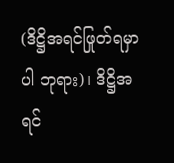(ဒိဋ္ဌိအရင်ဖြုတ်ရမှာပါ ဘုရား)၊ ဒိဋ္ဌိအရင်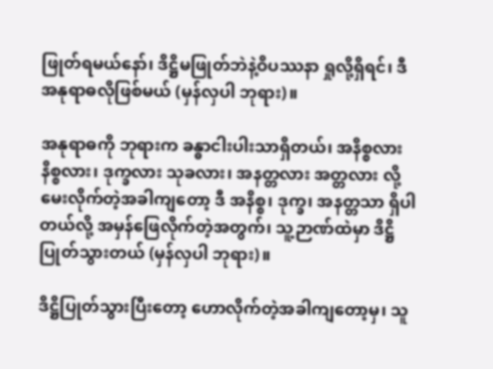ဖြုတ်ရမယ်နော်၊ ဒိဋ္ဌိမဖြုတ်ဘဲနဲ့ဝိပဿနာ ရှုလို့ရှိရင်၊ ဒီ အနုရာဓလိုဖြစ်မယ် (မှန်လှပါ ဘုရား)။

အနုရာဓကို ဘုရားက ခန္ဓာငါးပါးသာရှိတယ်၊ အနိစ္စလား နိစ္စလား၊ ဒုက္ခလား သုခလား၊ အနတ္တလား အတ္တလား လို့မေးလိုက်တဲ့အခါကျတော့ ဒီ အနိစ္စ၊ ဒုက္ခ၊ အနတ္တသာ ရှိပါတယ်လို့ အမှန်ဖြေလိုက်တဲ့အတွက်၊ သူ့ဉာဏ်ထဲမှာ ဒိဋ္ဌိပြုတ်သွားတယ် (မှန်လှပါ ဘုရား)။

ဒိဋ္ဌိပြုတ်သွားပြီးတော့ ဟောလိုက်တဲ့အခါကျတော့မှ၊ သူ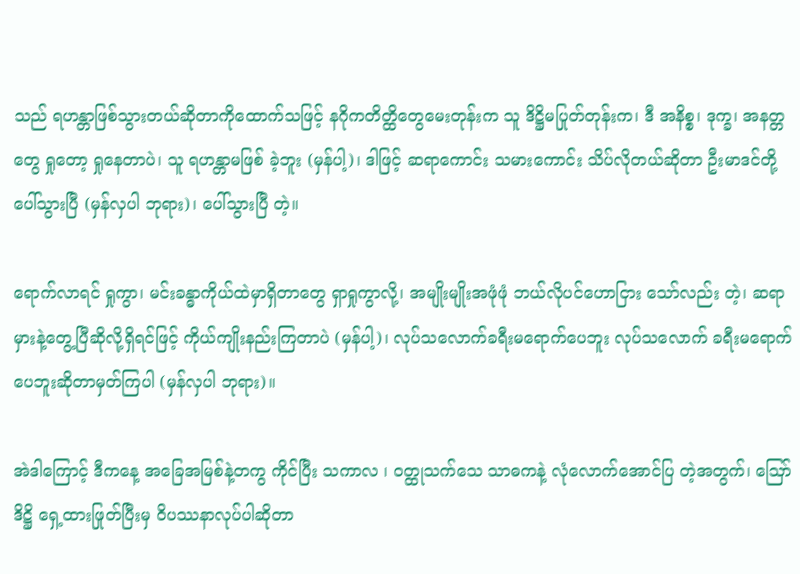သည် ရဟန္တာဖြစ်သွားတယ်ဆိုတာကိုထောက်သဖြင့် နဂိုကတိတ္ထိတွေမေးတုန်းက သူ ဒိဋ္ဌိမပြုတ်တုန်းက၊ ဒီ အနိစ္စ၊ ဒုက္ခ၊ အနတ္တတွေ ရှုတော့ ရှုနေတာပဲ၊ သူ ရဟန္တာမဖြစ် ခဲ့ဘူး (မှန်ပါ့)၊ ဒါဖြင့် ဆရာကောင်း သမားကောင်း သိပ်လိုတယ်ဆိုတာ ဦးမာဒင်တို့ပေါ်သွားပြီ (မှန်လှပါ ဘုရား)၊ ပေါ်သွားပြီ တဲ့။

ရောက်လာရင် ရှုကွာ၊ မင်းခန္ဓာကိုယ်ထဲမှာရှိတာတွေ ရှာရှုကွာလို့၊ အမျိုးမျိုးအဖုံဖုံ ဘယ်လိုပင်ဟောငြား သော်လည်း တဲ့၊ ဆရာမှားနဲ့တွေ့ပြီဆိုလို့ရှိရင်ဖြင့် ကိုယ်ကျိုးနည်းကြတာပဲ (မှန်ပါ့)၊ လုပ်သလောက်ခရီးမရောက်ပေဘူး လုပ်သလောက် ခရီးမရောက်ပေဘူးဆိုတာမှတ်ကြပါ (မှန်လှပါ ဘုရား)။

အဲဒါကြောင့် ဒီကနေ့ အခြေအမြစ်နဲ့တကွ ကိုင်ပြီး သကာလ ၊ ဝတ္ထုသက်သေ သာဓကနဲ့ လုံလောက်အောင်ပြ တဲ့အတွက်၊ ဪ ဒိဋ္ဌိ ရှေ့ထားဖြုတ်ပြီးမှ ဝိပဿနာလုပ်ပါဆိုတာ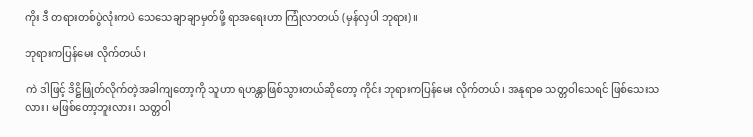ကိုး ဒီ တရားတစ်ပွဲလုံးကပဲ သေသေချာချာမှတ်ဖို့ ရာအရေးဟာ ကြုံလာတယ် (မှန်လှပါ ဘုရား)။

ဘုရားကပြန်မေး လိုက်တယ်၊

ကဲ ဒါဖြင့် ဒိဋ္ဌိဖြုတ်လိုက်တဲ့အခါကျတော့ကို သူဟာ ရဟန္တာဖြစ်သွားတယ်ဆိုတော့ ကိုင်း ဘုရားကပြန်မေး လိုက်တယ်၊ အနုရာဓ သတ္တဝါသေရင် ဖြစ်သေးသလား၊ မဖြစ်တော့ဘူးလား၊ သတ္တဝါ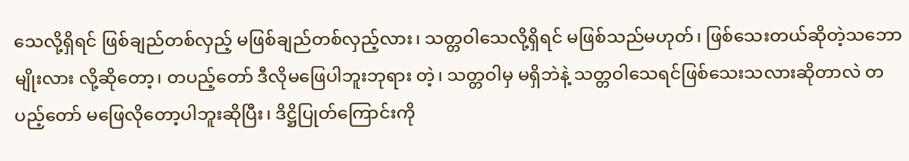သေလို့ရှိရင် ဖြစ်ချည်တစ်လှည့် မဖြစ်ချည်တစ်လှည့်လား၊ သတ္တဝါသေလို့ရှိရင် မဖြစ်သည်မဟုတ်၊ ဖြစ်သေးတယ်ဆိုတဲ့သဘောမျိုးလား လို့ဆိုတော့၊ တပည့်တော် ဒီလိုမဖြေပါဘူးဘုရား တဲ့၊ သတ္တဝါမှ မရှိဘဲနဲ့ သတ္တဝါသေရင်ဖြစ်သေးသလားဆိုတာလဲ တပည့်တော် မဖြေလိုတော့ပါဘူးဆိုပြီး၊ ဒိဋ္ဌိပြုတ်ကြောင်းကို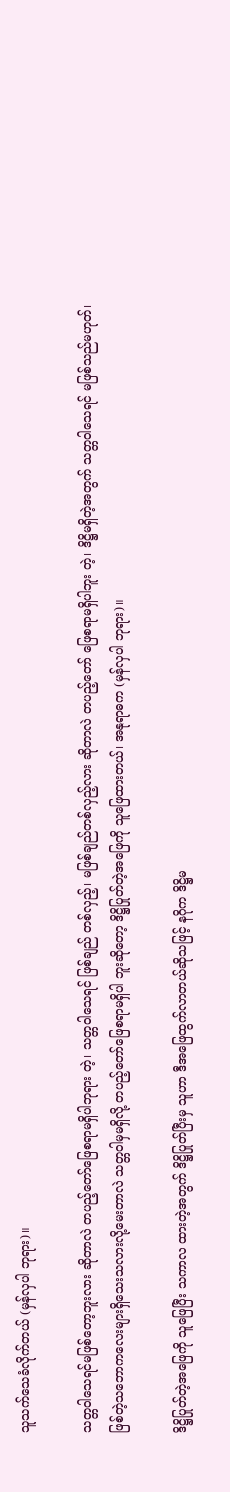သူသက်သေခံလိုက်တယ် (မှန်လှပါ ဘုရား)။

သတ္တဝါသေရင်မဖြစ်တော့ဘူးလား ဆိုတာလဲ တပည့်တော်ဖြေစရာမရှိပါဘုရား တဲ့၊ သတ္တဝါသေရင် ဖြစ်ချည် တစ်လှည့်၊ မဖြစ်ချည်တစ်လှည့်လား ဆိုတာလဲ တပည့်တော် ဖြေစရာမရှိပါဘူး တဲ့၊ ဒိဋ္ဌိမရှိတဲ့အတွက် သတ္တဝါသေရင် မဖြစ်သည်မဟုတ်၊ ဖြစ်တဲ့သဘောကလေးများရှိသေးသလားလို့မေးတာလဲ သတ္တဝါမှမရှိလို့ တပည့်တော်ဖြေစရာမရှိပါ ဘူးဆိုတော့ ဒိဋ္ဌိပြုတ်တဲ့အဖြေကို သူဖြေထားတယ်၊ အနုရာဓက (မှန်လှပါ ဘုရား)။

ဒိဋ္ဌိပြုတ်တဲ့အဖြေကို သူဖြေပြီး သကာလ ထားတဲ့အတွက် ဒိဋ္ဌိပြုတ်ပြီးမှ သူဟာ ဒီအဖြေထွက်လာတယ်ဆိုသဖြင့် နဂိုက ဒိဋ္ဌိမ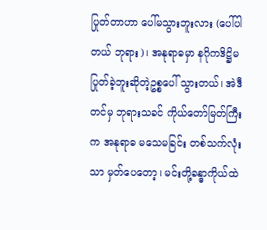ပြုတ်တာဟာ ပေါ်မသွားဘူးလား (ပေါ်ပါတယ် ဘုရား)၊ အနုရာဓမှာ နဂိုကဒိဋ္ဌိမပြုတ်ခဲ့ဘူးဆိုတဲ့ဥစ္စပေါ် သွားတယ်၊ အဲဒီတင်မှ ဘုရားသခင် ကိုယ်တော်မြတ်ကြီးက အနုရာဓ မသေမခြင်း တစ်သက်လုံးသာ မှတ်ပေတော့၊ မင်းတို့ခန္ဓာကိုယ်ထဲ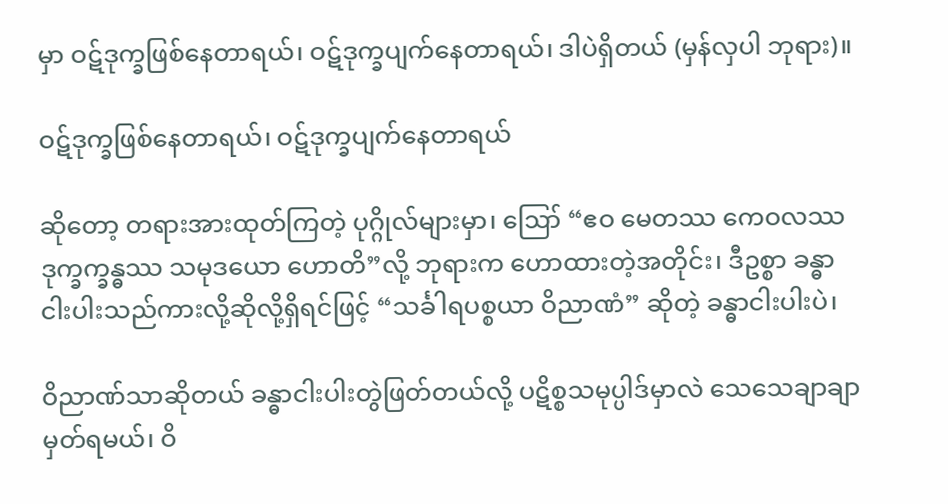မှာ ဝဋ်ဒုက္ခဖြစ်နေတာရယ်၊ ဝဋ်ဒုက္ခပျက်နေတာရယ်၊ ဒါပဲရှိတယ် (မှန်လှပါ ဘုရား)။

ဝဋ်ဒုက္ခဖြစ်နေတာရယ်၊ ဝဋ်ဒုက္ခပျက်နေတာရယ်

ဆိုတော့ တရားအားထုတ်ကြတဲ့ ပုဂ္ဂိုလ်များမှာ၊ ဪ “ဧဝ မေတဿ ကေဝလဿ ဒုက္ခက္ခန္ဓဿ သမုဒယော ဟောတိ”လို့ ဘုရားက ဟောထားတဲ့အတိုင်း၊ ဒီဥစ္စာ ခန္ဓာငါးပါးသည်ကားလို့ဆိုလို့ရှိရင်ဖြင့် “သင်္ခါရပစ္စယာ ဝိညာဏံ” ဆိုတဲ့ ခန္ဓာငါးပါးပဲ၊

ဝိညာဏ်သာဆိုတယ် ခန္ဓာငါးပါးတွဲဖြတ်တယ်လို့ ပဋိစ္စသမုပ္ပါဒ်မှာလဲ သေသေချာချာမှတ်ရမယ်၊ ဝိ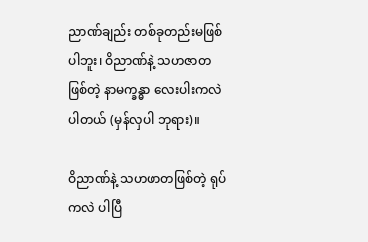ညာဏ်ချည်း တစ်ခုတည်းမဖြစ်ပါဘူး၊ ဝိညာဏ်နဲ့ သဟဇာတဖြစ်တဲ့ နာမက္ခန္ဓာ လေးပါးကလဲ ပါတယ် (မှန်လှပါ ဘုရား)။

ဝိညာဏ်နဲ့ သဟဖာတဖြစ်တဲ့ ရုပ်ကလဲ ပါပြီ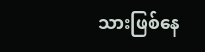သားဖြစ်နေ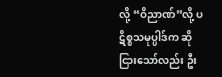လို့ “ဝိညာဏ်”လို့ ပဋိစ္စသမုပ္ပါဒ်က ဆိုငြားသော်လည်း ဦး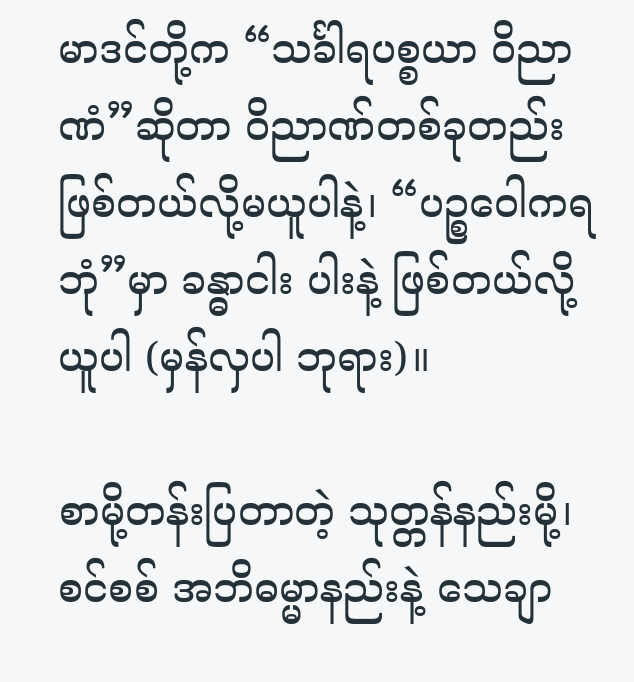မာဒင်တို့က “သင်္ခါရပစ္စယာ ဝိညာဏံ”ဆိုတာ ဝိညာဏ်တစ်ခုတည်း ဖြစ်တယ်လို့မယူပါနဲ့၊ “ပဉ္စဝေါကရဘုံ”မှာ ခန္ဓာငါး ပါးနဲ့ ဖြစ်တယ်လို့ယူပါ (မှန်လှပါ ဘုရား)။

စာမို့တန်းပြတာတဲ့ သုတ္တန်နည်းမို့၊ စင်စစ် အဘိဓမ္မာနည်းနဲ့ သေချာ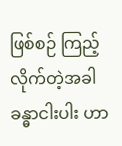ဖြစ်စဉ် ကြည့်လိုက်တဲ့အခါ ခန္ဓာငါးပါး ဟာ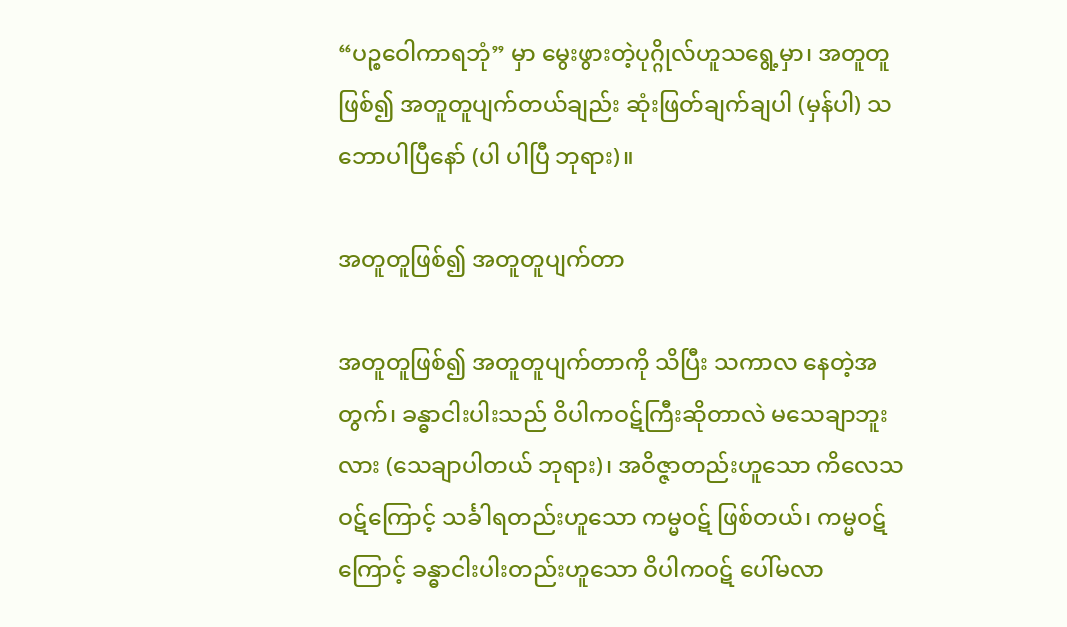“ပဉ္စဝေါကာရဘုံ” မှာ မွေးဖွားတဲ့ပုဂ္ဂိုလ်ဟူသရွေ့မှာ၊ အတူတူဖြစ်၍ အတူတူပျက်တယ်ချည်း ဆုံးဖြတ်ချက်ချပါ (မှန်ပါ) သဘောပါပြီနော် (ပါ ပါပြီ ဘုရား)။

အတူတူဖြစ်၍ အတူတူပျက်တာ

အတူတူဖြစ်၍ အတူတူပျက်တာကို သိပြီး သကာလ နေတဲ့အတွက်၊ ခန္ဓာငါးပါးသည် ဝိပါကဝဋ်ကြီးဆိုတာလဲ မသေချာဘူးလား (သေချာပါတယ် ဘုရား)၊ အဝိဇ္ဇာတည်းဟူသော ကိလေသဝဋ်ကြောင့် သင်္ခါရတည်းဟူသော ကမ္မဝဋ် ဖြစ်တယ်၊ ကမ္မဝဋ်ကြောင့် ခန္ဓာငါးပါးတည်းဟူသော ဝိပါကဝဋ် ပေါ်မလာ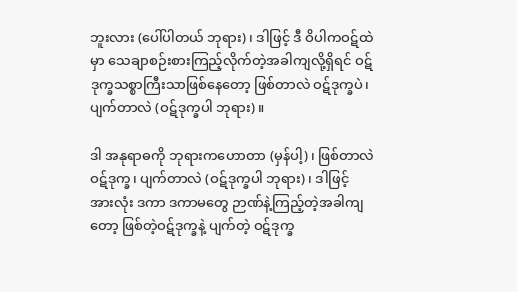ဘူးလား (ပေါ်ပါတယ် ဘုရား)၊ ဒါဖြင့် ဒီ ဝိပါကဝဋ်ထဲမှာ သေချာစဉ်းစားကြည့်လိုက်တဲ့အခါကျလို့ရှိရင် ဝဋ်ဒုက္ခသစ္စာကြီးသာဖြစ်နေတော့ ဖြစ်တာလဲ ဝဋ်ဒုက္ခပဲ၊ ပျက်တာလဲ (ဝဋ်ဒုက္ခပါ ဘုရား)။

ဒါ အနုရာဓကို ဘုရားကဟောတာ (မှန်ပါ့)၊ ဖြစ်တာလဲ ဝဋ်ဒုက္ခ၊ ပျက်တာလဲ (ဝဋ်ဒုက္ခပါ ဘုရား)၊ ဒါဖြင့် အားလုံး ဒကာ ဒကာမတွေ ဉာဏ်နဲ့ကြည့်တဲ့အခါကျတော့ ဖြစ်တဲ့ဝဋ်ဒုက္ခနဲ့ ပျက်တဲ့ ဝဋ်ဒုက္ခ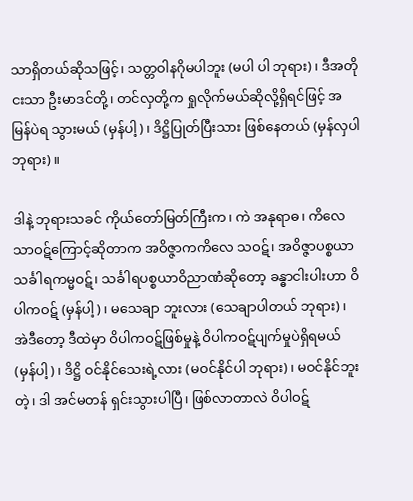သာရှိတယ်ဆိုသဖြင့်၊ သတ္တဝါနဂိုမပါဘူး (မပါ ပါ ဘုရား)၊ ဒီအတိုငးသာ ဦးမာဒင်တို့၊ တင်လှတို့က ရှုလိုက်မယ်ဆိုလို့ရှိရင်ဖြင့် အမြန်ပဲရ သွားမယ် (မှန်ပါ့)၊ ဒိဋ္ဌိပြုတ်ပြီးသား ဖြစ်နေတယ် (မှန်လှပါ ဘုရား)။

ဒါနဲ့ ဘုရားသခင် ကိုယ်တော်မြတ်ကြီးက၊ ကဲ အနုရာဓ၊ ကိလေသာဝဋ်ကြောင့်ဆိုတာက အဝိဇ္ဇာကကိလေ သဝဋ်၊ အဝိဇ္ဇာပစ္စယာသင်္ခါရကမ္မဝဋ်၊ သင်္ခါရပစ္စယာဝိညာဏံဆိုတော့ ခန္ဓာငါးပါးဟာ ဝိပါကဝဋ် (မှန်ပါ့)၊ မသေချာ ဘူးလား (သေချာပါတယ် ဘုရား)၊ အဲဒီတော့ ဒီထဲမှာ ဝိပါကဝဋ်ဖြစ်မှုနဲ့ ဝိပါကဝဋ်ပျက်မှုပဲရှိရမယ် (မှန်ပါ့)၊ ဒိဋ္ဌိ ဝင်နိုင်သေးရဲ့လား (မဝင်နိုင်ပါ ဘုရား)၊ မဝင်နိုင်ဘူး တဲ့၊ ဒါ အင်မတန် ရှင်းသွားပါပြီ၊ ဖြစ်လာတာလဲ ဝိပါဝဋ်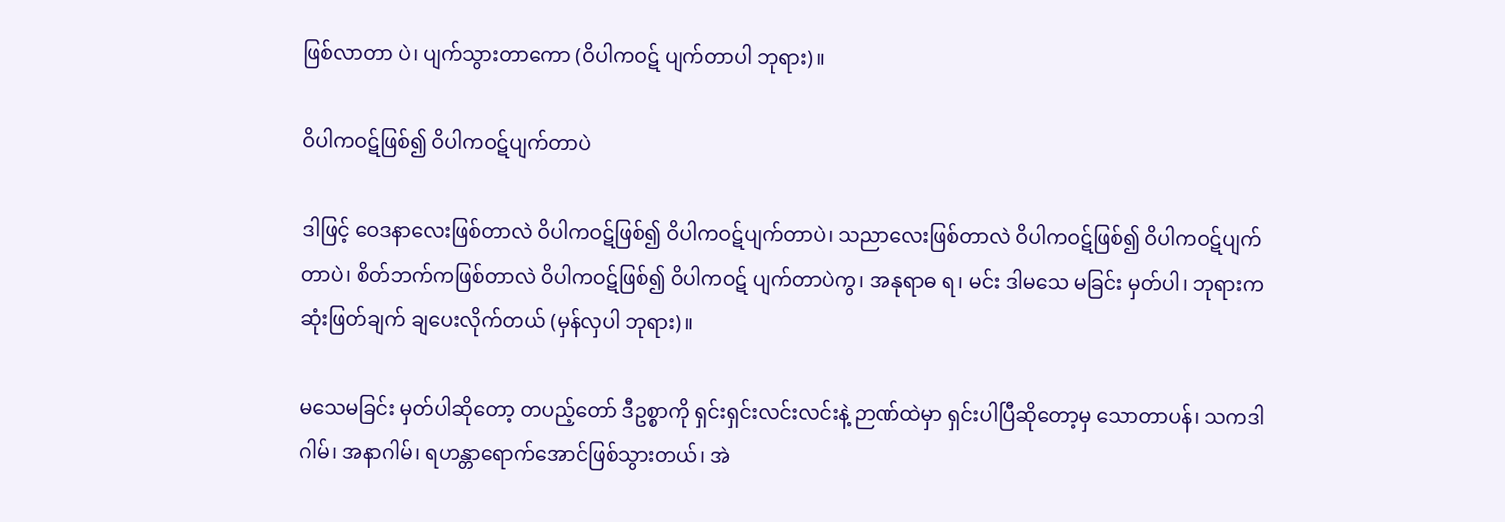ဖြစ်လာတာ ပဲ၊ ပျက်သွားတာကော (ဝိပါကဝဋ် ပျက်တာပါ ဘုရား)။

ဝိပါကဝဋ်ဖြစ်၍ ဝိပါကဝဋ်ပျက်တာပဲ

ဒါဖြင့် ဝေဒနာလေးဖြစ်တာလဲ ဝိပါကဝဋ်ဖြစ်၍ ဝိပါကဝဋ်ပျက်တာပဲ၊ သညာလေးဖြစ်တာလဲ ဝိပါကဝဋ်ဖြစ်၍ ဝိပါကဝဋ်ပျက်တာပဲ၊ စိတ်ဘက်ကဖြစ်တာလဲ ဝိပါကဝဋ်ဖြစ်၍ ဝိပါကဝဋ် ပျက်တာပဲကွ၊ အနုရာဓ ရ၊ မင်း ဒါမသေ မခြင်း မှတ်ပါ၊ ဘုရားက ဆုံးဖြတ်ချက် ချပေးလိုက်တယ် (မှန်လှပါ ဘုရား)။

မသေမခြင်း မှတ်ပါဆိုတော့ တပည့်တော် ဒီဥစ္စာကို ရှင်းရှင်းလင်းလင်းနဲ့ ဉာဏ်ထဲမှာ ရှင်းပါပြီဆိုတော့မှ သောတာပန်၊ သကဒါဂါမ်၊ အနာဂါမ်၊ ရဟန္တာရောက်အောင်ဖြစ်သွားတယ်၊ အဲ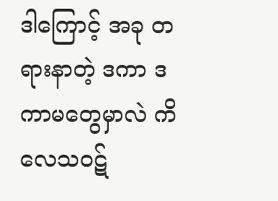ဒါကြောင့် အခု တရားနာတဲ့ ဒကာ ဒကာမတွေမှာလဲ ကိလေသဝဋ်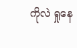ကိုလဲ ရှုနေ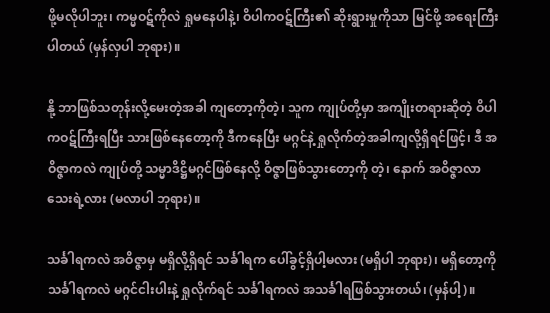ဖို့မလိုပါဘူး၊ ကမ္မဝဋ်ကိုလဲ ရှုမနေပါနဲ့၊ ဝိပါကဝဋ်ကြီး၏ ဆိုးရွားမှုကိုသာ မြင်ဖို့ အရေးကြီးပါတယ် (မှန်လှပါ ဘုရား)။

နို့ ဘာဖြစ်သတုန်းလို့မေးတဲ့အခါ ကျတော့ကိုတဲ့၊ သူက ကျုပ်တို့မှာ အကျိုးတရားဆိုတဲ့ ဝိပါကဝဋ်ကြီးရပြီး သားဖြစ်နေတော့ကို ဒီကနေပြီး မဂ္ဂင်နဲ့ ရှုလိုက်တဲ့အခါကျလို့ရှိရင်ဖြင့်၊ ဒီ အဝိဇ္ဇာကလဲ ကျုပ်တို့ သမ္မာဒိဋ္ဌိမဂ္ဂင်ဖြစ်နေလို့ ဝိဇ္ဇာဖြစ်သွားတော့ကို တဲ့၊ နောက် အဝိဇ္ဇာလာသေးရဲ့လား (မလာပါ ဘုရား)။

သင်္ခါရကလဲ အဝိဇ္ဇာမှ မရှိလို့ရှိရင် သင်္ခါရက ပေါ်ခွင့်ရှိပါ့မလား (မရှိပါ ဘုရား)၊ မရှိတော့ကို သင်္ခါရကလဲ မဂ္ဂင်ငါးပါးနဲ့ ရှုလိုက်ရင် သင်္ခါရကလဲ အသင်္ခါရဖြစ်သွားတယ်၊ (မှန်ပါ့)။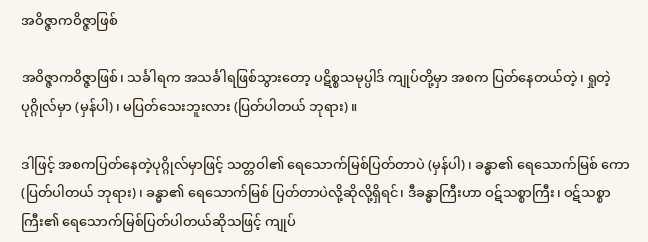အဝိဇ္ဇာကဝိဇ္ဇာဖြစ်

အဝိဇ္ဇာကဝိဇ္ဇာဖြစ်၊ သင်္ခါရက အသင်္ခါရဖြစ်သွားတော့ ပဋိစ္စသမုပ္ပါဒ် ကျုပ်တို့မှာ အစက ပြတ်နေတယ်တဲ့၊ ရှုတဲ့ပုဂ္ဂိုလ်မှာ (မှန်ပါ)၊ မပြတ်သေးဘူးလား (ပြတ်ပါတယ် ဘုရား)။

ဒါဖြင့် အစကပြတ်နေတဲ့ပုဂ္ဂိုလ်မှာဖြင့် သတ္တဝါ၏ ရေသောက်မြစ်ပြတ်တာပဲ (မှန်ပါ)၊ ခန္ဓာ၏ ရေသောက်မြစ် ကော (ပြတ်ပါတယ် ဘုရား)၊ ခန္ဓာ၏ ရေသောက်မြစ် ပြတ်တာပဲလို့ဆိုလို့ရှိရင်၊ ဒီခန္ဓာကြီးဟာ ဝဋ်သစ္စာကြီး၊ ဝဋ်သစ္စာ ကြီး၏ ရေသောက်မြစ်ပြတ်ပါတယ်ဆိုသဖြင့် ကျုပ်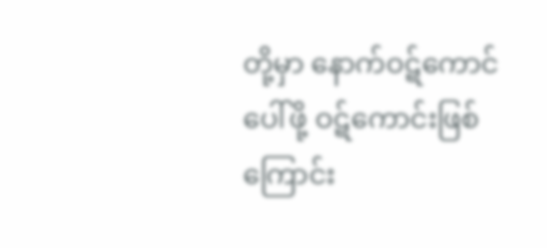တို့မှာ နောက်ဝဋ်ကောင်ပေါ်ဖို့ ဝဋ်ကောင်းဖြစ်ကြောင်း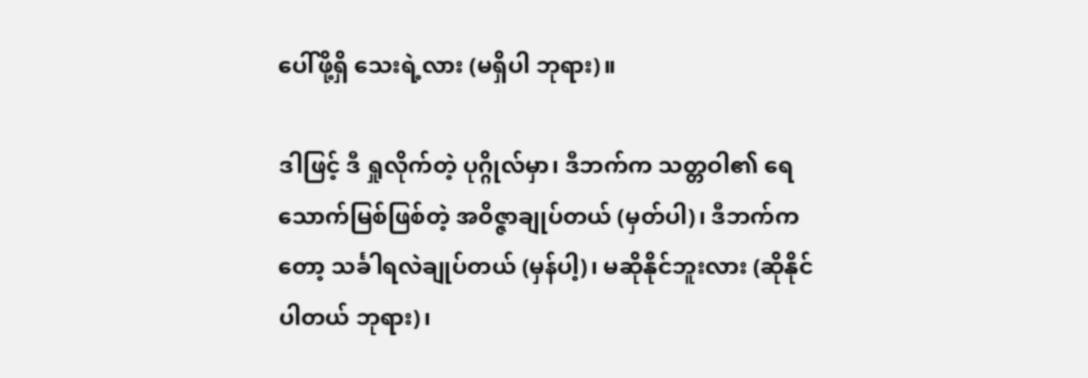ပေါ်ဖို့ရှိ သေးရဲ့လား (မရှိပါ ဘုရား)။

ဒါဖြင့် ဒီ ရှုလိုက်တဲ့ ပုဂ္ဂိုလ်မှာ၊ ဒီဘက်က သတ္တဝါ၏ ရေသောက်မြစ်ဖြစ်တဲ့ အဝိဇ္ဇာချုပ်တယ် (မှတ်ပါ)၊ ဒီဘက်ကတော့ သင်္ခါရလဲချုပ်တယ် (မှန်ပါ့)၊ မဆိုနိုင်ဘူးလား (ဆိုနိုင်ပါတယ် ဘုရား)၊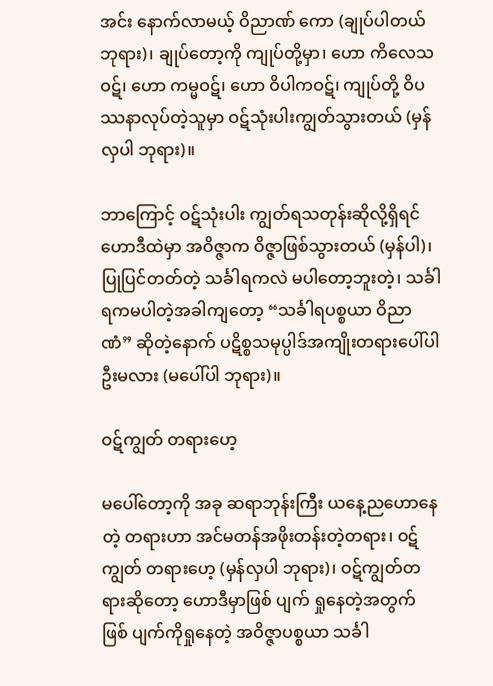အင်း နောက်လာမယ့် ဝိညာဏ် ကော (ချုပ်ပါတယ် ဘုရား)၊ ချုပ်တော့ကို ကျုပ်တို့မှာ၊ ဟော ကိလေသဝဋ်၊ ဟော ကမ္မဝဋ်၊ ဟော ဝိပါကဝဋ်၊ ကျုပ်တို့ ဝိပဿနာလုပ်တဲ့သူမှာ ဝဋ်သုံးပါးကျွတ်သွားတယ် (မှန်လှပါ ဘုရား)။

ဘာကြောင့် ဝဋ်သုံးပါး ကျွတ်ရသတုန်းဆိုလို့ရှိရင် ဟောဒီထဲမှာ အဝိဇ္ဇာက ဝိဇ္ဇာဖြစ်သွားတယ် (မှန်ပါ)၊ ပြုပြင်တတ်တဲ့ သင်္ခါရကလဲ မပါတော့ဘူးတဲ့၊ သင်္ခါရကမပါတဲ့အခါကျတော့ “သင်္ခါရပစ္စယာ ဝိညာဏံ” ဆိုတဲ့နောက် ပဋိစ္စသမုပ္ပါဒ်အကျိုးတရားပေါ်ပါဦးမလား (မပေါ်ပါ ဘုရား)။

ဝဋ်ကျွတ် တရားဟေ့

မပေါ်တော့ကို အခု ဆရာဘုန်းကြီး ယနေ့ညဟောနေတဲ့ တရားဟာ အင်မတန်အဖိုးတန်းတဲ့တရား၊ ဝဋ်ကျွတ် တရားဟေ့ (မှန်လှပါ ဘုရား)၊ ဝဋ်ကျွတ်တရားဆိုတော့ ဟောဒီမှာဖြစ် ပျက် ရှုနေတဲ့အတွက် ဖြစ် ပျက်ကိုရှုနေတဲ့ အဝိဇ္ဇာပစ္စယာ သင်္ခါ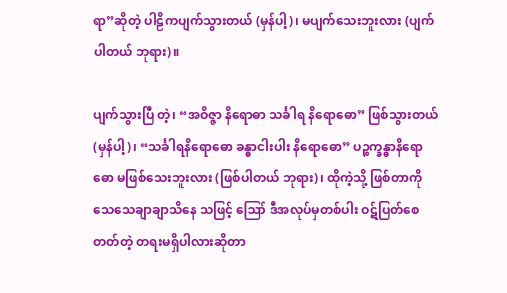ရာ”ဆိုတဲ့ ပါဠိကပျက်သွားတယ် (မှန်ပါ့)၊ မပျက်သေးဘူးလား (ပျက်ပါတယ် ဘုရား)။

ပျက်သွားပြီ တဲ့၊ “အဝိဇ္ဇာ နိရောဓာ သင်္ခါရ နိရောဓော” ဖြစ်သွားတယ် (မှန်ပါ့)၊ “သင်္ခါရနိရောဓော ခန္ဓာငါးပါး နိရောဓော” ပဉ္စက္ခန္ဓာနိရောဓော မဖြစ်သေးဘူးလား (ဖြစ်ပါတယ် ဘုရား)၊ ထိုကဲ့သို့ ဖြစ်တာကို သေသေချာချာသိနေ သဖြင့် ဪ ဒီအလုပ်မှတစ်ပါး ဝဋ်ပြတ်စေတတ်တဲ့ တရးမရှိပါလားဆိုတာ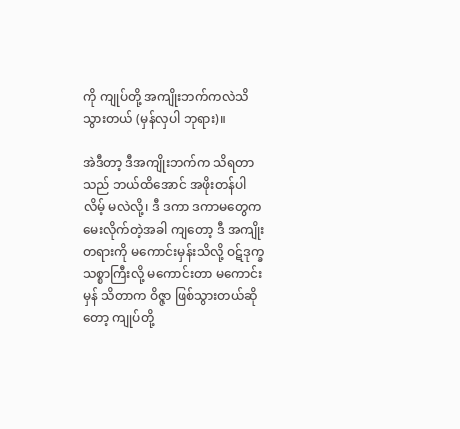ကို ကျုပ်တို့ အကျိုးဘက်ကလဲသိသွားတယ် (မှန်လှပါ ဘုရား)။

အဲဒီတာ့ ဒီအကျိုးဘက်က သိရတာသည် ဘယ်ထိအောင် အဖိုးတန်ပါလိမ့် မလဲလို့၊ ဒီ ဒကာ ဒကာမတွေက မေးလိုက်တဲ့အခါ ကျတော့ ဒီ အကျိုးတရားကို မကောင်းမှန်းသိလို့ ဝဋ်ဒုက္ခသစ္စာကြီးလို့ မကောင်းတာ မကောင်းမှန် သိတာက ဝိဇ္ဇာ ဖြစ်သွားတယ်ဆိုတော့ ကျုပ်တို့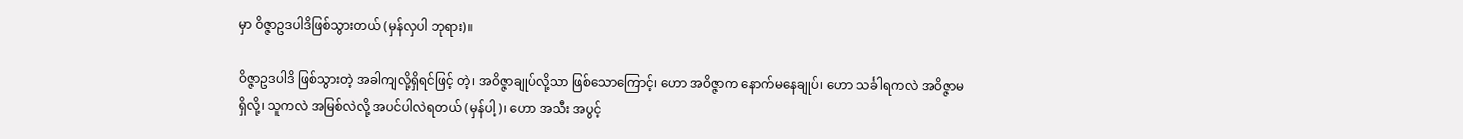မှာ ဝိဇ္ဇာဥဒပါဒိဖြစ်သွားတယ် (မှန်လှပါ ဘုရား)။

ဝိဇ္ဇာဥဒပါဒိ ဖြစ်သွားတဲ့ အခါကျလို့ရှိရင်ဖြင့် တဲ့၊ အဝိဇ္ဇာချုပ်လို့သာ ဖြစ်သောကြောင့်၊ ဟော အဝိဇ္ဇာက နောက်မနေချုပ်၊ ဟော သင်္ခါရကလဲ အဝိဇ္ဇာမရှိလို့၊ သူကလဲ အမြစ်လဲလို့ အပင်ပါလဲရတယ် (မှန်ပါ့)၊ ဟော အသီး အပွင့်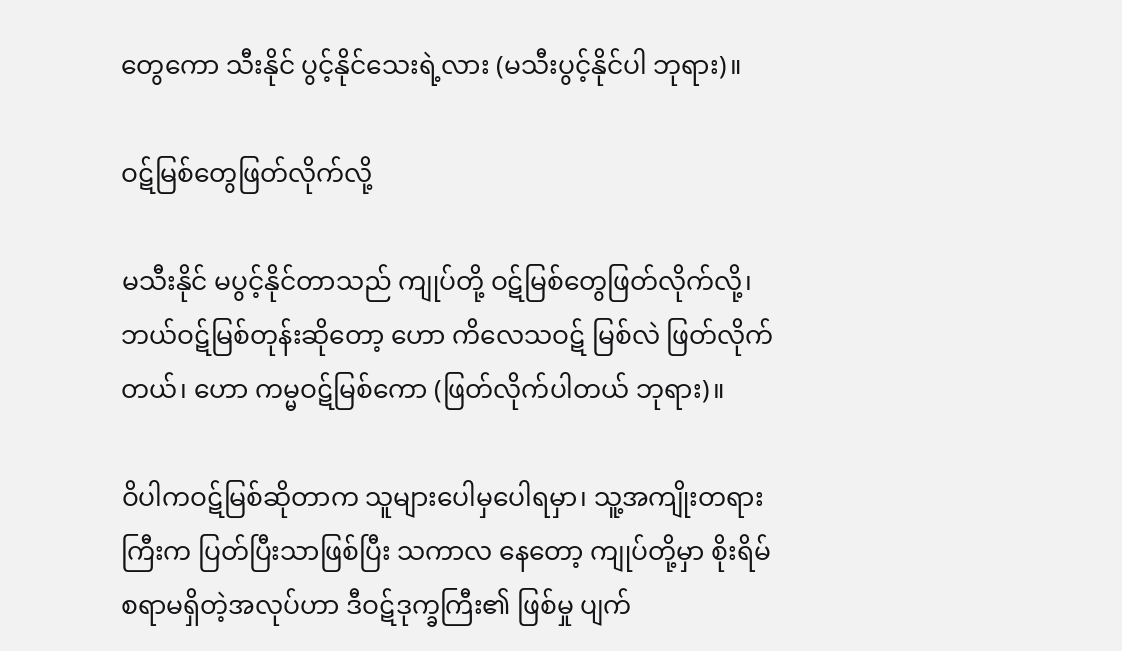တွေကော သီးနိုင် ပွင့်နိုင်သေးရဲ့လား (မသီးပွင့်နိုင်ပါ ဘုရား)။

ဝဋ်မြစ်တွေဖြတ်လိုက်လို့

မသီးနိုင် မပွင့်နိုင်တာသည် ကျုပ်တို့ ဝဋ်မြစ်တွေဖြတ်လိုက်လို့၊ ဘယ်ဝဋ်မြစ်တုန်းဆိုတော့ ဟော ကိလေသဝဋ် မြစ်လဲ ဖြတ်လိုက်တယ်၊ ဟော ကမ္မဝဋ်မြစ်ကော (ဖြတ်လိုက်ပါတယ် ဘုရား)။

ဝိပါကဝဋ်မြစ်ဆိုတာက သူများပေါမှပေါရမှာ၊ သူ့အကျိုးတရားကြီးက ပြတ်ပြီးသာဖြစ်ပြီး သကာလ နေတော့ ကျုပ်တို့မှာ စိုးရိမ်စရာမရှိတဲ့အလုပ်ဟာ ဒီဝဋ်ဒုက္ခကြီး၏ ဖြစ်မှု ပျက်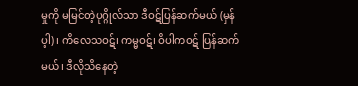မှုကို မမြင်တဲ့ပုဂ္ဂိုလ်သာ ဒီဝဋ်ပြန်ဆက်မယ် (မှန်ပ့ါ)၊ ကိလေသဝဋ်၊ ကမ္မဝဋ်၊ ဝိပါကဝဋ် ပြန်ဆက်မယ်၊ ဒီလိုသိနေတဲ့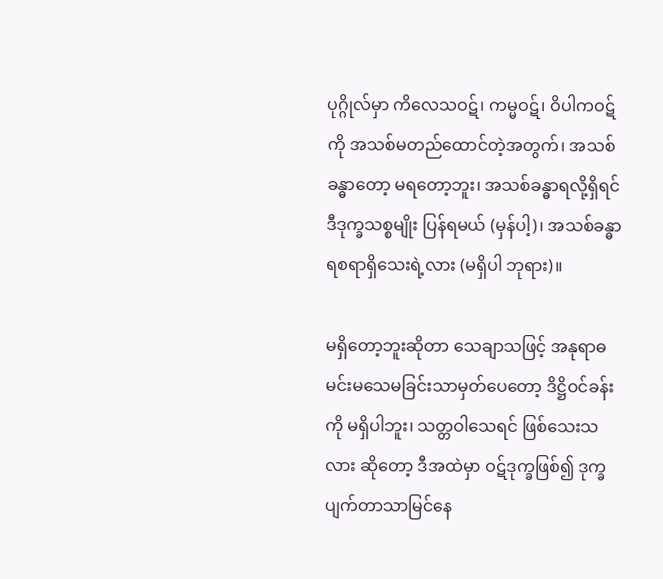ပုဂ္ဂိုလ်မှာ ကိလေသဝဋ်၊ ကမ္မဝဋ်၊ ဝိပါကဝဋ် ကို အသစ်မတည်ထောင်တဲ့အတွက်၊ အသစ်ခန္ဓာတော့ မရတော့ဘူး၊ အသစ်ခန္ဓာရလို့ရှိရင် ဒီဒုက္ခသစ္စမျိုး ပြန်ရမယ် (မှန်ပါ့)၊ အသစ်ခန္ဓာရစရာရှိသေးရဲ့လား (မရှိပါ ဘုရား)။

မရှိတော့ဘူးဆိုတာ သေချာသဖြင့် အနုရာဓ မင်းမသေမခြင်းသာမှတ်ပေတော့ ဒိဋ္ဌိဝင်ခန်းကို မရှိပါဘူး၊ သတ္တဝါသေရင် ဖြစ်သေးသလား ဆိုတော့ ဒီအထဲမှာ ဝဋ်ဒုက္ခဖြစ်၍ ဒုက္ခပျက်တာသာမြင်နေ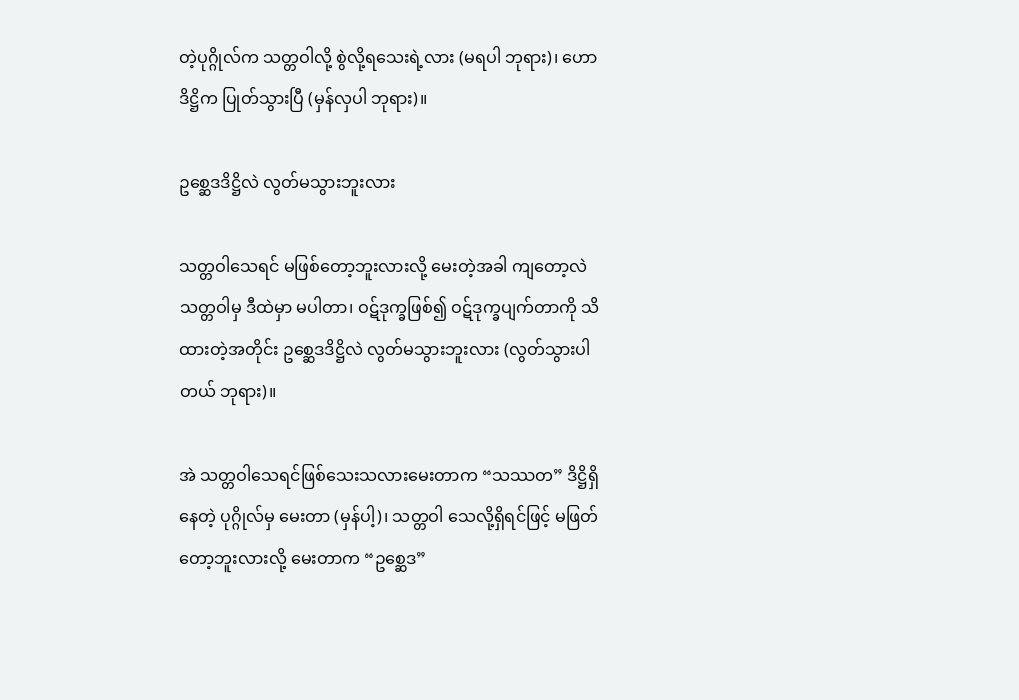တဲ့ပုဂ္ဂိုလ်က သတ္တဝါလို့ စွဲလို့ရသေးရဲ့လား (မရပါ ဘုရား)၊ ဟော ဒိဋ္ဌိက ပြုတ်သွားပြီ (မှန်လှပါ ဘုရား)။

ဥစ္ဆေဒဒိဋ္ဌိလဲ လွတ်မသွားဘူးလား

သတ္တဝါသေရင် မဖြစ်တော့ဘူးလားလို့ မေးတဲ့အခါ ကျတော့လဲ သတ္တဝါမှ ဒီထဲမှာ မပါတာ၊ ဝဋ်ဒုက္ခဖြစ်၍ ဝဋ်ဒုက္ခပျက်တာကို သိထားတဲ့အတိုင်း ဥစ္ဆေဒဒိဋ္ဌိလဲ လွတ်မသွားဘူးလား (လွတ်သွားပါတယ် ဘုရား)။

အဲ သတ္တဝါသေရင်ဖြစ်သေးသလားမေးတာက “သဿတ” ဒိဋ္ဌိရှိနေတဲ့ ပုဂ္ဂိုလ်မှ မေးတာ (မှန်ပါ့)၊ သတ္တဝါ သေလို့ရှိရင်ဖြင့် မဖြတ်တော့ဘူးလားလို့ မေးတာက “ဥစ္ဆေဒ”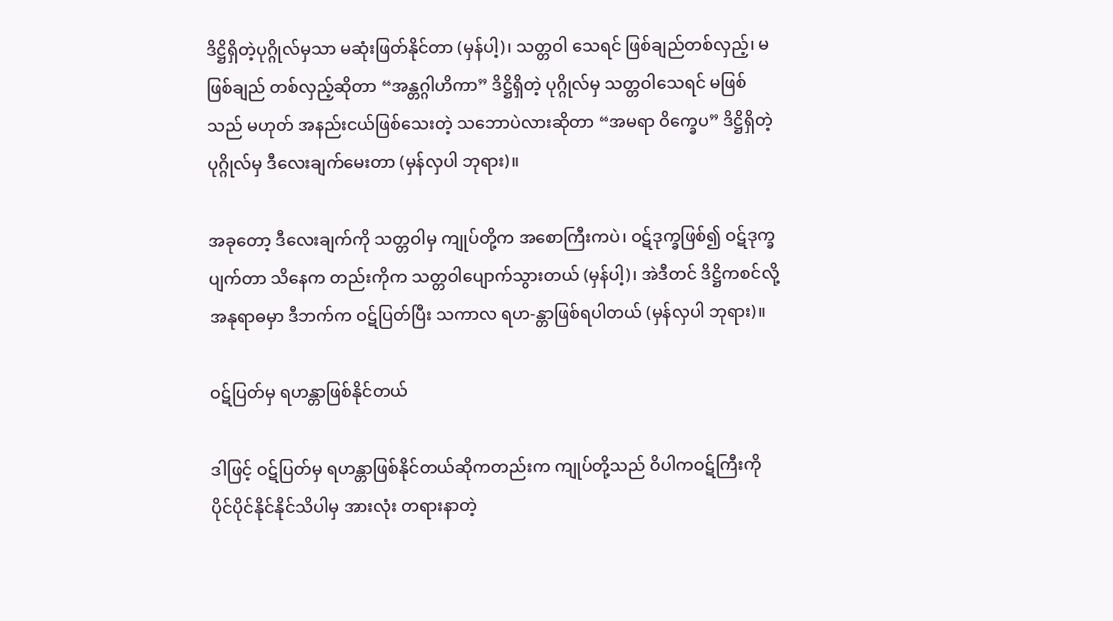ဒိဋ္ဌိရှိတဲ့ပုဂ္ဂိုလ်မှသာ မဆုံးဖြတ်နိုင်တာ (မှန်ပါ့)၊ သတ္တဝါ သေရင် ဖြစ်ချည်တစ်လှည့်၊ မဖြစ်ချည် တစ်လှည့်ဆိုတာ “အန္တဂ္ဂါဟိကာ” ဒိဋ္ဌိရှိတဲ့ ပုဂ္ဂိုလ်မှ သတ္တဝါသေရင် မဖြစ်သည် မဟုတ် အနည်းငယ်ဖြစ်သေးတဲ့ သဘောပဲလားဆိုတာ “အမရာ ဝိက္ခေပ” ဒိဋ္ဌိရှိတဲ့ ပုဂ္ဂိုလ်မှ ဒီလေးချက်မေးတာ (မှန်လှပါ ဘုရား)။

အခုတော့ ဒီလေးချက်ကို သတ္တဝါမှ ကျုပ်တို့က အစောကြီးကပဲ၊ ဝဋ်ဒုက္ခဖြစ်၍ ဝဋ်ဒုက္ခပျက်တာ သိနေက တည်းကိုက သတ္တဝါပျောက်သွားတယ် (မှန်ပါ့)၊ အဲဒီတင် ဒိဋ္ဌိကစင်လို့ အနုရာဓမှာ ဒီဘက်က ဝဋ်ပြတ်ပြီး သကာလ ရဟ-န္တာဖြစ်ရပါတယ် (မှန်လှပါ ဘုရား)။

ဝဋ်ပြတ်မှ ရဟန္တာဖြစ်နိုင်တယ်

ဒါဖြင့် ဝဋ်ပြတ်မှ ရဟန္တာဖြစ်နိုင်တယ်ဆိုကတည်းက ကျုပ်တို့သည် ဝိပါကဝဋ်ကြီးကို ပိုင်ပိုင်နိုင်နိုင်သိပါမှ အားလုံး တရားနာတဲ့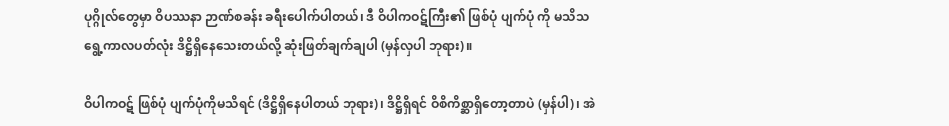ပုဂ္ဂိုလ်တွေမှာ ဝိပဿနာ ဉာဏ်စခန်း ခရီးပေါက်ပါတယ်၊ ဒီ ဝိပါကဝဋ်ကြီး၏ ဖြစ်ပုံ ပျက်ပုံ ကို မသိသရွေ့ကာလပတ်လုံး ဒိဋ္ဌိရှိနေသေးတယ်လို့ ဆုံးဖြတ်ချက်ချပါ (မှန်လှပါ ဘုရား)။

ဝိပါကဝဋ် ဖြစ်ပုံ ပျက်ပုံကိုမသိရင် (ဒိဋ္ဌိရှိနေပါတယ် ဘုရား)၊ ဒိဋ္ဌိရှိရင် ဝိစိကိစ္ဆာရှိတော့တာပဲ (မှန်ပါ)၊ အဲ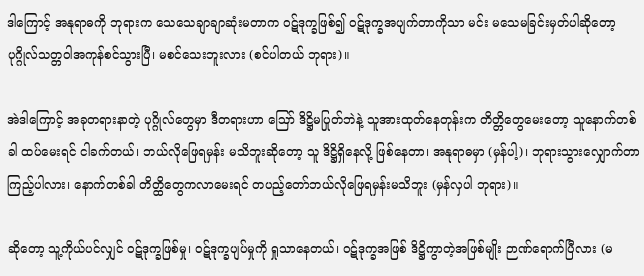ဒါကြောင့် အနုရာဓကို ဘုရားက သေသေချာချာဆုံးမတာက ဝဋ်ဒုက္ခဖြစ်၍ ဝဋ်ဒုက္ခအပျက်တာကိုသာ မင်း မသေမခြင်းမှတ်ပါဆိုတော့ ပုဂ္ဂိုလ်သတ္တဝါအကုန်စင်သွားပြီ၊ မစင်သေးဘူးလား (စင်ပါတယ် ဘုရား)။

အဲဒါကြောင့် အခုတရားနာတဲ့ ပုဂ္ဂိုလ်တွေမှာ ဒီတရားဟာ ဪ ဒိဋ္ဌိမပြုတ်ဘဲနဲ့ သူအားထုတ်နေတုန်းက တိတ္တိတွေမေးတော့ သူနောက်တစ်ခါ ထပ်မေးရင် ငါခက်တယ်၊ ဘယ်လိုဖြေရမှန်း မသိဘူးဆိုတော့ သူ ဒိဋ္ဌိရှိနေလို့ ဖြစ်နေတာ၊ အနုရာဓမှာ (မှန်ပါ့)၊ ဘုရားသွားလျှောက်တာ ကြည့်ပါလား၊ နောက်တစ်ခါ တိတ္ထိတွေကလာမေးရင် တပည့်တော်ဘယ်လိုဖြေရမှန်းမသိဘူး (မှန်လှပါ ဘုရား)။

ဆိုတော့ သူ့ကိုယ်ပင်လျှင် ဝဋ်ဒုက္ခဖြစ်မှု၊ ဝဋ်ဒုက္ခပျပ်မှုကို ရှုသာနေတယ်၊ ဝဋ်ဒုက္ခအဖြစ် ဒိဋ္ဌိကွာတဲ့အဖြစ်မျိုး ဉာဏ်ရောက်ပြီလား (မ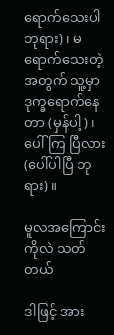ရောက်သေးပါ ဘုရား)၊ မရောက်သေးတဲ့အတွက် သူ့မှာ ဒုက္ခရောက်နေတာ (မှန်ပါ့)၊ ပေါ်ကြ ပြီလား (ပေါ်ပါပြီ ဘုရား)။

မူလအကြောင်း ကိုလဲ သတ်တယ်

ဒါဖြင့် အား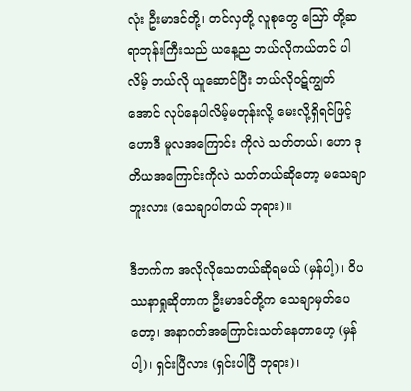လုံး ဦးမာဒင်တို့၊ တင်လှတို့ လူစုတွေ ဪ တို့ဆရာဘုန်းကြီးသည် ယနေ့ည ဘယ်လိုကယ်တင် ပါလိမ့် ဘယ်လို ယူဆောင်ပြီး ဘယ်လိုဝဋ်ကျွတ်အောင် လုပ်နေပါလိမ့်မတုန်းလို့ မေးလို့ရှိရင်ဖြင့် ဟောဒီ မူလအကြောင်း ကိုလဲ သတ်တယ်၊ ဟော ဒုတိယအကြောင်းကိုလဲ သတ်တယ်ဆိုတော့ မသေချာဘူးလား (သေချာပါတယ် ဘုရား)။

ဒီဘက်က အလိုလိုသေတယ်ဆိုရမယ် (မှန်ပါ့)၊ ဝိပဿနာရှုဆိုတာက ဦးမာဒင်တို့က သေချာမှတ်ပေတော့၊ အနာဂတ်အကြောင်းသတ်နေတာဟေ့ (မှန်ပါ့)၊ ရှင်းပြီလား (ရှင်းပါပြီ ဘုရား)၊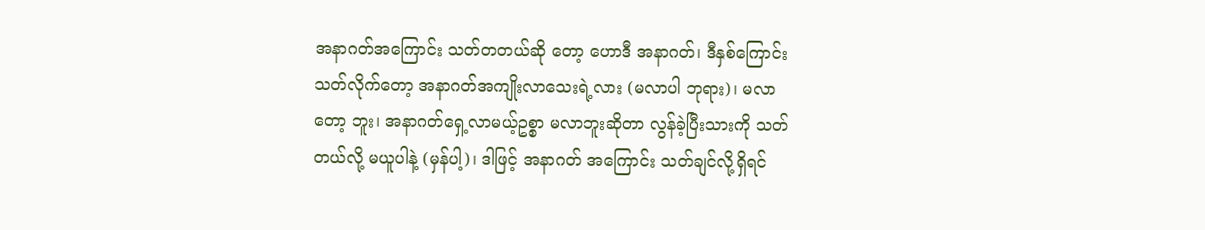အနာဂတ်အကြောင်း သတ်တတယ်ဆို တော့ ဟောဒီ အနာဂတ်၊ ဒီနှစ်ကြောင်း သတ်လိုက်တော့ အနာဂတ်အကျိုးလာသေးရဲ့လား (မလာပါ ဘုရား)၊ မလာတော့ ဘူး၊ အနာဂတ်ရှေ့လာမယ့်ဥစ္စာ မလာဘူးဆိုတာ လွန်ခဲ့ပြီးသားကို သတ်တယ်လို့ မယူပါနဲ့ (မှန်ပါ့)၊ ဒါဖြင့် အနာဂတ် အကြောင်း သတ်ချင်လို့ရှိရင်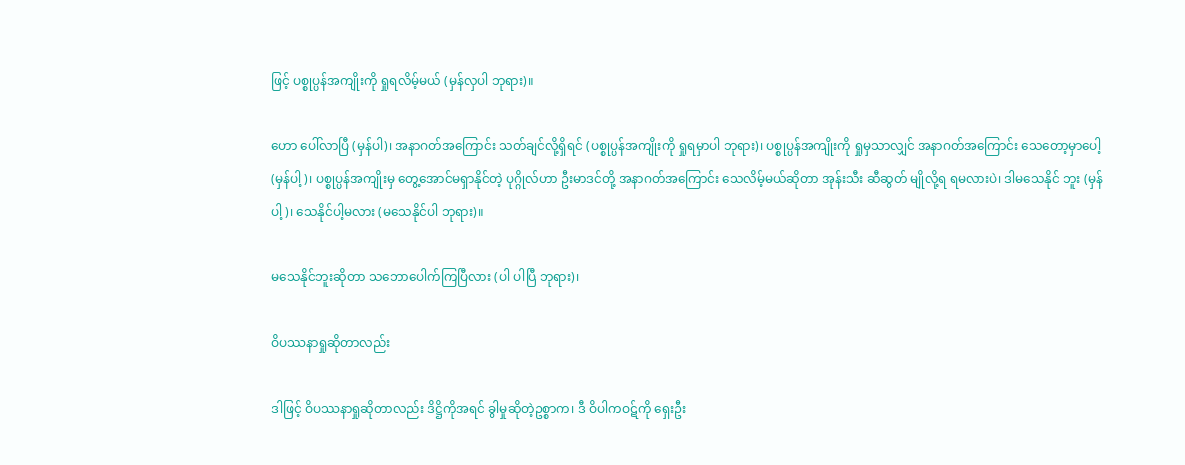ဖြင့် ပစ္စုပ္ပန်အကျိုးကို ရှုရလိမ့်မယ် (မှန်လှပါ ဘုရား)။

ဟော ပေါ်လာပြီ (မှန်ပါ)၊ အနာဂတ်အကြောင်း သတ်ချင်လို့ရှိရင် (ပစ္စုပ္ပန်အကျိုးကို ရှုရမှာပါ ဘုရား)၊ ပစ္စုပ္ပန်အကျိုးကို ရှုမှသာလျှင် အနာဂတ်အကြောင်း သေတော့မှာပေါ့ (မှန်ပါ့)၊ ပစ္စုပ္ပန်အကျိုးမှ တွေ့အောင်မရှာနိုင်တဲ့ ပုဂ္ဂိုလ်ဟာ ဦးမာဒင်တို့ အနာဂတ်အကြောင်း သေလိမ့်မယ်ဆိုတာ အုန်းသီး ဆီဆွတ် မျိုလို့ရ ရမလားပဲ၊ ဒါမသေနိုင် ဘူး (မှန်ပါ့)၊ သေနိုင်ပါ့မလား (မသေနိုင်ပါ ဘုရား)။

မသေနိုင်ဘူးဆိုတာ သဘောပေါက်ကြပြီလား (ပါ ပါပြီ ဘုရား)၊

ဝိပဿနာရှုဆိုတာလည်း

ဒါဖြင့် ဝိပဿနာရှုဆိုတာလည်း ဒိဋ္ဌိကိုအရင် ခွါမှုဆိုတဲ့ဥစ္စာက၊ ဒီ ဝိပါကဝဋ်ကို ရှေးဦး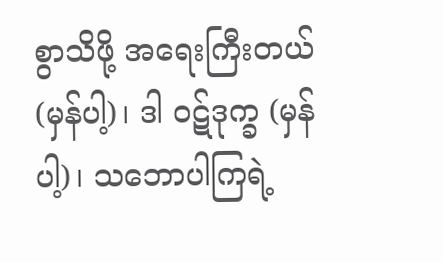စွာသိဖို့ အရေးကြီးတယ် (မှန်ပါ့)၊ ဒါ ဝဋ်ဒုက္ခ (မှန်ပါ့)၊ သဘောပါကြရဲ့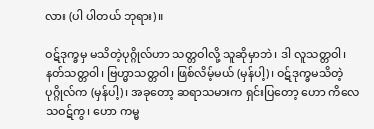လား (ပါ ပါတယ် ဘုရား)။

ဝဋ်ဒုက္ခမှ မသိတဲ့ပုဂ္ဂိုလ်ဟာ သတ္တဝါလို့ သူဆိုမှာဘဲ၊ ဒါ လူသတ္တဝါ၊ နတ်သတ္တဝါ၊ ဗြဟ္မာသတ္တဝါ၊ ဖြစ်လိမ့်မယ် (မှန်ပါ့)၊ ဝဋ်ဒုက္ခမသိတဲ့ ပုဂ္ဂိုလ်က (မှန်ပါ့)၊ အခုတော့ ဆရာသမားက ရှင်းပြတော့ ဟော ကိလေသဝဋ်ကွ၊ ဟော ကမ္မ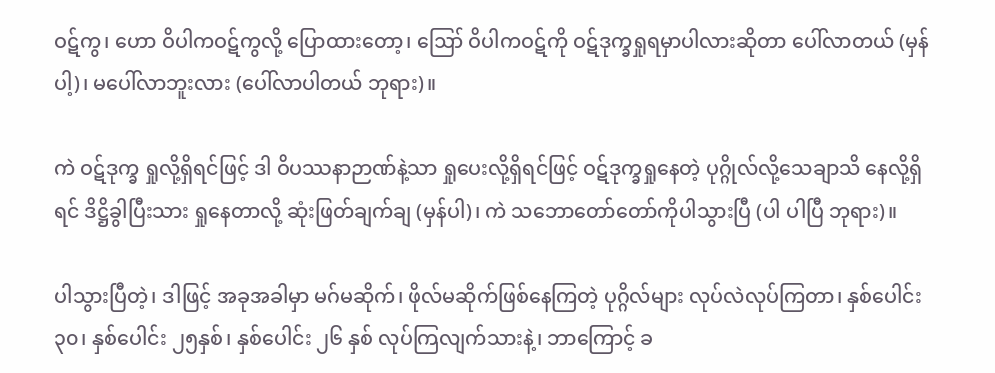ဝဋ်ကွ၊ ဟော ဝိပါကဝဋ်ကွလို့ ပြောထားတော့၊ ဪ ဝိပါကဝဋ်ကို ဝဋ်ဒုက္ခရှုရမှာပါလားဆိုတာ ပေါ်လာတယ် (မှန်ပါ့)၊ မပေါ်လာဘူးလား (ပေါ်လာပါတယ် ဘုရား)။

ကဲ ဝဋ်ဒုက္ခ ရှုလို့ရှိရင်ဖြင့် ဒါ ဝိပဿနာဉာဏ်နဲ့သာ ရှုပေးလို့ရှိရင်ဖြင့် ဝဋ်ဒုက္ခရှုနေတဲ့ ပုဂ္ဂိုလ်လို့သေချာသိ နေလို့ရှိရင် ဒိဋ္ဌိခွါပြီးသား ရှုနေတာလို့ ဆုံးဖြတ်ချက်ချ (မှန်ပါ)၊ ကဲ သဘောတော်တော်ကိုပါသွားပြီ (ပါ ပါပြီ ဘုရား)။

ပါသွားပြီတဲ့၊ ဒါဖြင့် အခုအခါမှာ မဂ်မဆိုက်၊ ဖိုလ်မဆိုက်ဖြစ်နေကြတဲ့ ပုဂ္ဂိလ်များ လုပ်လဲလုပ်ကြတာ၊ နှစ်ပေါင်း ၃၀၊ နှစ်ပေါင်း ၂၅နှစ်၊ နှစ်ပေါင်း ၂၆ နှစ် လုပ်ကြလျက်သားနဲ့၊ ဘာကြောင့် ခ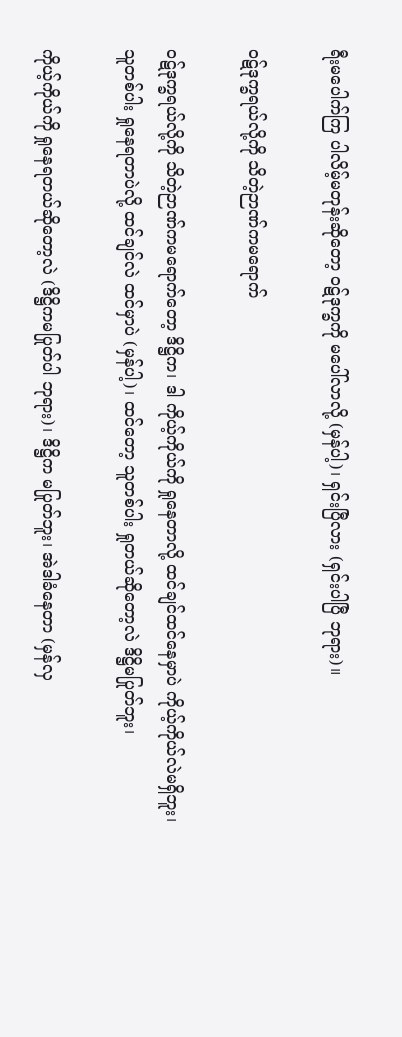ရီးမပေါက်ကြ ပါလိမ့်မတုန်းဆိုတော့ ဝဋ်ဒုက္ခကို မပေါ်လာလို့ (မှန်ပါ့)၊ ရှင်းပြီလား (ရှင်းပါပြီ ဘုရား)။

ဝဋ်ဒုက္ခရယ်လို့ကို သိတဲ့ဉာဏ်ကမရောက်

ဝဋ်ဒုက္ခရယ်လို့ကို သိတဲ့ဉာဏ်ကမရောက်တော့ ဒိဋ္ဌိက၊ ဒါ ကိုယ့်ကိုယ်ကို ရှုနေတာလို့ ထင်ချင်ထင်နေမှာပဲ ကိုယ့်ကိုယ်လဲမရှိဘူး၊ သူတစ်ပါး ရှုနေရတာပဲလို့ ထင်ချင်လဲ ထင်မှာပဲ (မှန်ပါ့)၊ ထင်တော့ သူတစ်ပါး ရှုတယ်ဆိုတော့လဲ ဒိဋ္ဌိမပြုတ်ဘူး၊

ကိုယ့်ကိုယ်ကို ရှုနေရတယ်ဆိုတော့လဲ (ဒိဋ္ဌိကမပြုတ်ပါ ဘုရား)၊ ဒိဋ္ဌိက မပြုတ်ဘူး၊ အဲဒါခံနေတာ (မှန်လှ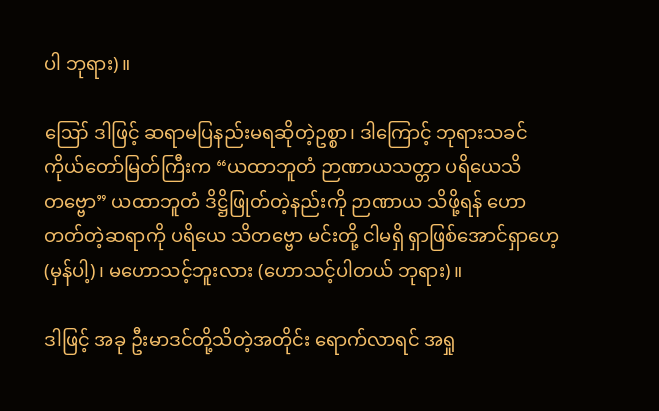ပါ ဘုရား)။

ဪ ဒါဖြင့် ဆရာမပြနည်းမရဆိုတဲ့ဥစ္စာ၊ ဒါကြောင့် ဘုရားသခင် ကိုယ်တော်မြတ်ကြီးက “ယထာဘူတံ ဉာဏာယသတ္တာ ပရိယေသိတဗ္ဗော” ယထာဘူတံ ဒိဋ္ဌိဖြုတ်တဲ့နည်းကို ဉာဏာယ သိဖို့ရန် ဟောတတ်တဲ့ဆရာကို ပရိယေ သိတဗ္ဗော မင်းတို့ ငါမရှိ ရှာဖြစ်အောင်ရှာဟေ့ (မှန်ပါ့)၊ မဟောသင့်ဘူးလား (ဟောသင့်ပါတယ် ဘုရား)။

ဒါဖြင့် အခု ဦးမာဒင်တို့သိတဲ့အတိုင်း ရောက်လာရင် အရှု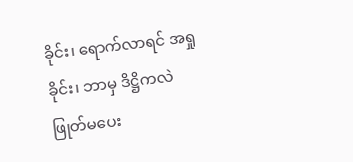ခိုင်း၊ ရောက်လာရင် အရှုခိုင်း၊ ဘာမှ ဒိဋ္ဌိကလဲ ဖြုတ်မပေး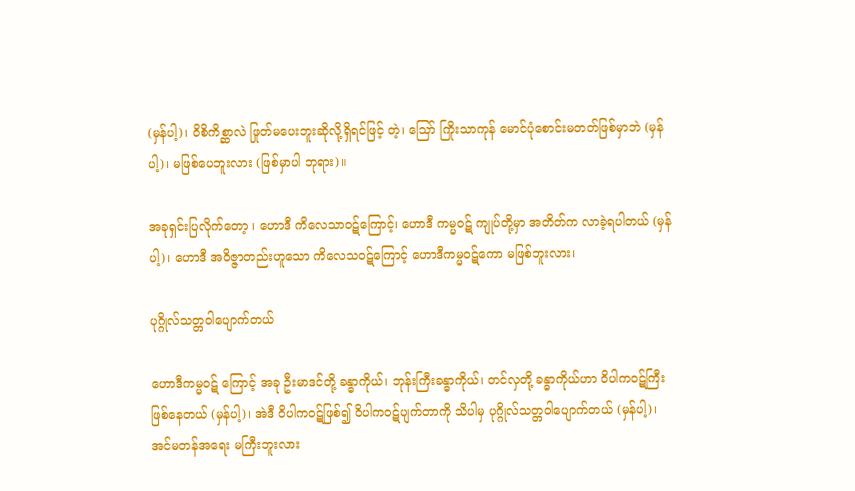(မှန်ပါ့)၊ ဝိစိကိစ္ဆာလဲ ဖြုတ်မပေးဘူးဆိုလို့ရှိရင်ဖြင့် တဲ့၊ ဪ ကြိုးသာကုန် မောင်ပုံစောင်းမတတ်ဖြစ်မှာဘဲ (မှန်ပါ့)၊ မဖြစ်ပေဘူးလား (ဖြစ်မှာပါ ဘုရား)။

အခုရှင်းပြလိုက်တော့ ၊ ဟောဒီ ကိလေသာဝဋ်ကြောင့်၊ ဟောဒီ ကမ္မဝဋ် ကျုပ်တို့မှာ အတိတ်က လာခဲ့ရပါတယ် (မှန်ပါ့)၊ ဟောဒီ အဝိဇ္ဇာတည်းဟူသော ကိလေသဝဋ်ကြောင့် ဟောဒီကမ္မဝဋ်ကော မဖြစ်ဘူးလား၊

ပုဂ္ဂိုလ်သတ္တဝါပျောက်တယ်

ဟောဒီကမ္မဝဋ် ကြောင့် အခု ဦးမာဒင်တို့ ခန္ဓာကိုယ်၊ ဘုန်းကြီးခန္ဓာကိုယ်၊ တင်လှတို့ ခန္ဓာကိုယ်ဟာ ဝိပါကဝဋ်ကြီးဖြစ်နေတယ် (မှန်ပါ့)၊ အဲဒီ ဝိပါကဝဋ်ဖြစ်၍ ဝိပါကဝဋ်ပျက်တာကို သိပါမှ ပုဂ္ဂိုလ်သတ္တဝါပျောက်တယ် (မှန်ပါ့)၊ အင်မတန်အရေး မကြီးဘူးလား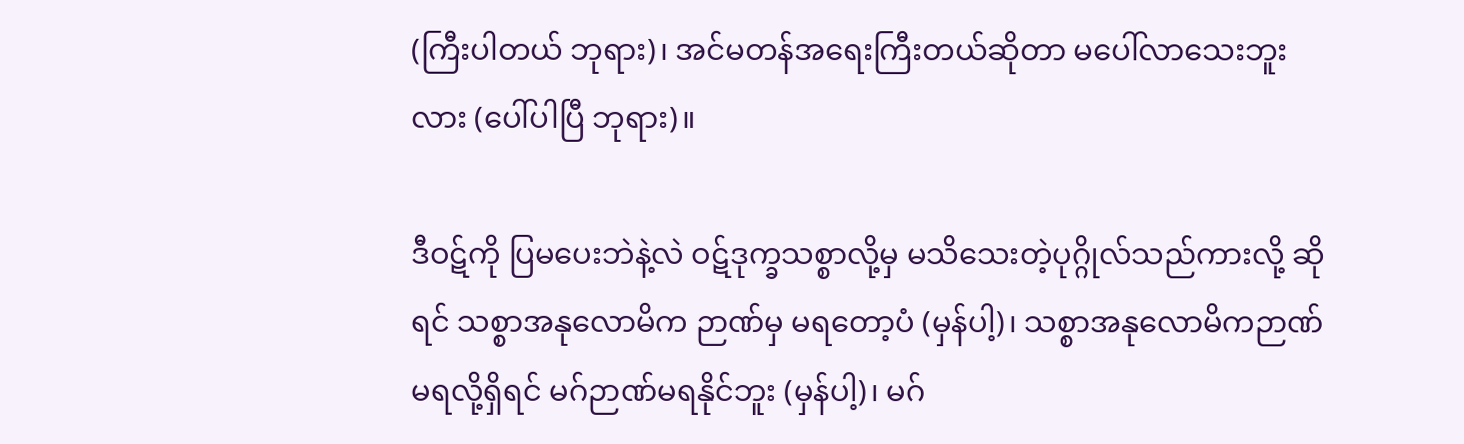(ကြီးပါတယ် ဘုရား)၊ အင်မတန်အရေးကြီးတယ်ဆိုတာ မပေါ်လာသေးဘူးလား (ပေါ်ပါပြီ ဘုရား)။

ဒီဝဋ်ကို ပြမပေးဘဲနဲ့လဲ ဝဋ်ဒုက္ခသစ္စာလို့မှ မသိသေးတဲ့ပုဂ္ဂိုလ်သည်ကားလို့ ဆိုရင် သစ္စာအနုလောမိက ဉာဏ်မှ မရတော့ပံ (မှန်ပါ့)၊ သစ္စာအနုလောမိကဉာဏ် မရလို့ရှိရင် မဂ်ဉာဏ်မရနိုင်ဘူး (မှန်ပါ့)၊ မဂ်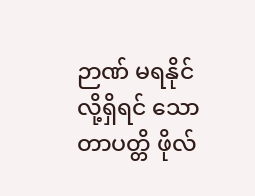ဉာဏ် မရနိုင်လို့ရှိရင် သောတာပတ္တိ ဖိုလ်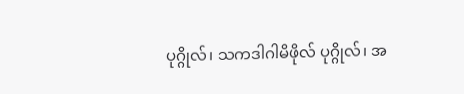ပုဂ္ဂိုလ်၊ သကဒါဂါမိဖိုလ် ပုဂ္ဂိုလ်၊ အ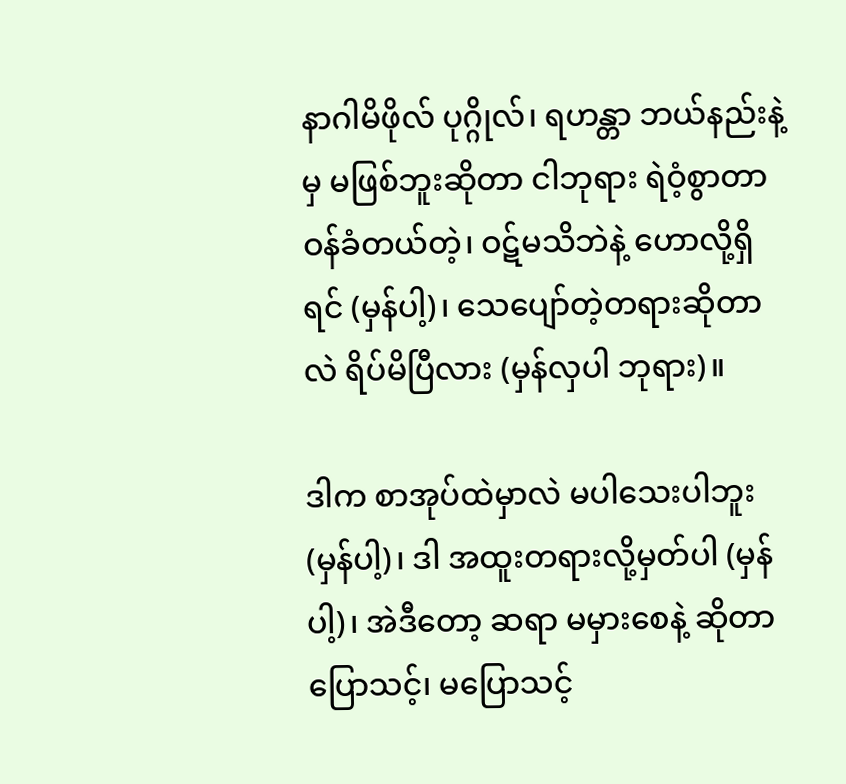နာဂါမိဖိုလ် ပုဂ္ဂိုလ်၊ ရဟန္တာ ဘယ်နည်းနဲ့မှ မဖြစ်ဘူးဆိုတာ ငါဘုရား ရဲဝံ့စွာတာဝန်ခံတယ်တဲ့၊ ဝဋ်မသိဘဲနဲ့ ဟောလို့ရှိရင် (မှန်ပါ့)၊ သေပျော်တဲ့တရားဆိုတာလဲ ရိပ်မိပြီလား (မှန်လှပါ ဘုရား)။

ဒါက စာအုပ်ထဲမှာလဲ မပါသေးပါဘူး (မှန်ပါ့)၊ ဒါ အထူးတရားလို့မှတ်ပါ (မှန်ပါ့)၊ အဲဒီတော့ ဆရာ မမှားစေနဲ့ ဆိုတာ ပြောသင့်၊ မပြောသင့်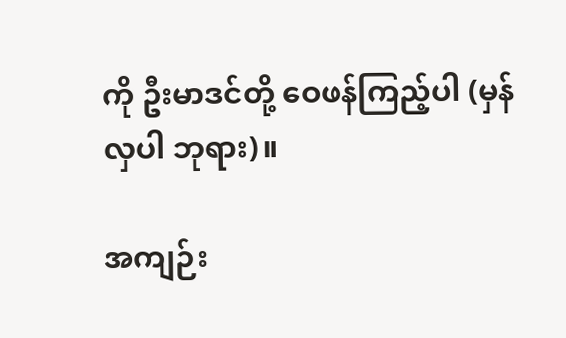ကို ဦးမာဒင်တို့ ဝေဖန်ကြည့်ပါ (မှန်လှပါ ဘုရား)။

အကျဉ်း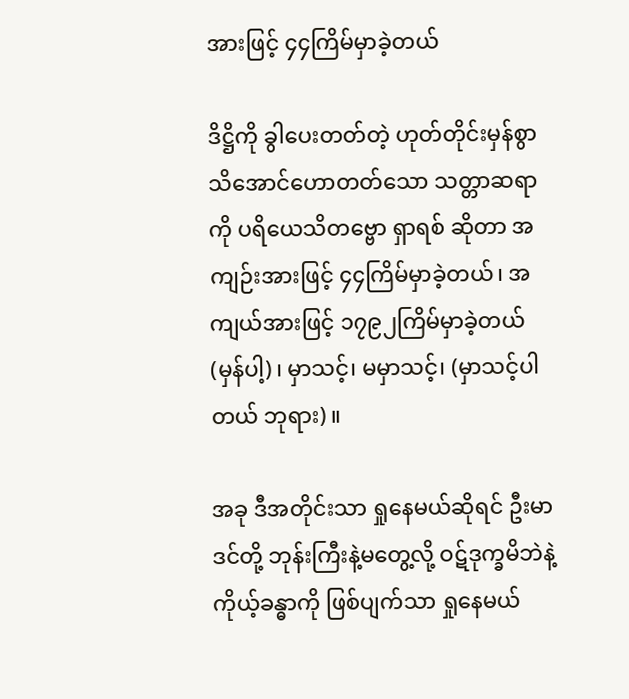အားဖြင့် ၄၄ကြိမ်မှာခဲ့တယ်

ဒိဋ္ဌိကို ခွါပေးတတ်တဲ့ ဟုတ်တိုင်းမှန်စွာ သိအောင်ဟောတတ်သော သတ္တာဆရာကို ပရိယေသိတဗ္ဗော ရှာရစ် ဆိုတာ အကျဉ်းအားဖြင့် ၄၄ကြိမ်မှာခဲ့တယ်၊ အကျယ်အားဖြင့် ၁၇၉၂ကြိမ်မှာခဲ့တယ် (မှန်ပါ့)၊ မှာသင့်၊ မမှာသင့်၊ (မှာသင့်ပါတယ် ဘုရား)။

အခု ဒီအတိုင်းသာ ရှုနေမယ်ဆိုရင် ဦးမာဒင်တို့ ဘုန်းကြီးနဲ့မတွေ့လို့ ဝဋ်ဒုက္ခမိဘဲနဲ့ ကိုယ့်ခန္ဓာကို ဖြစ်ပျက်သာ ရှုနေမယ်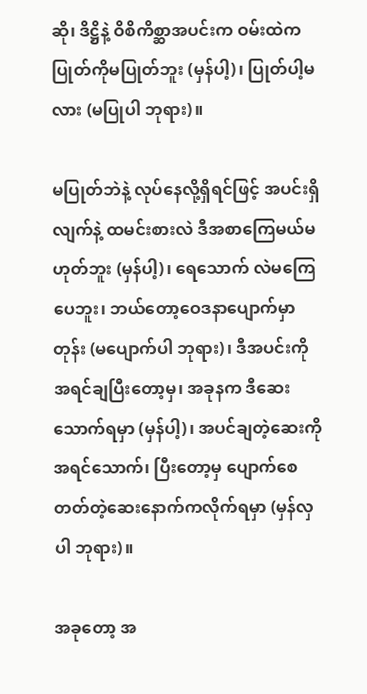ဆို၊ ဒိဋ္ဌိနဲ့ ဝိစိကိစ္ဆာအပင်းက ဝမ်းထဲက ပြုတ်ကိုမပြုတ်ဘူး (မှန်ပါ့)၊ ပြုတ်ပါ့မလား (မပြုပါ ဘုရား)။

မပြုတ်ဘဲနဲ့ လုပ်နေလို့ရှိရင်ဖြင့် အပင်းရှိလျက်နဲ့ ထမင်းစားလဲ ဒီအစာကြေမယ်မဟုတ်ဘူး (မှန်ပါ့)၊ ရေသောက် လဲမကြေပေဘူး၊ ဘယ်တော့ဝေဒနာပျောက်မှာတုန်း (မပျောက်ပါ ဘုရား)၊ ဒီအပင်းကို အရင်ချပြီးတော့မှ၊ အခုနက ဒီဆေးသောက်ရမှာ (မှန်ပါ့)၊ အပင်ချတဲ့ဆေးကို အရင်သောက်၊ ပြီးတော့မှ ပျောက်စေတတ်တဲ့ဆေးနောက်ကလိုက်ရမှာ (မှန်လှပါ ဘုရား)။

အခုတော့ အ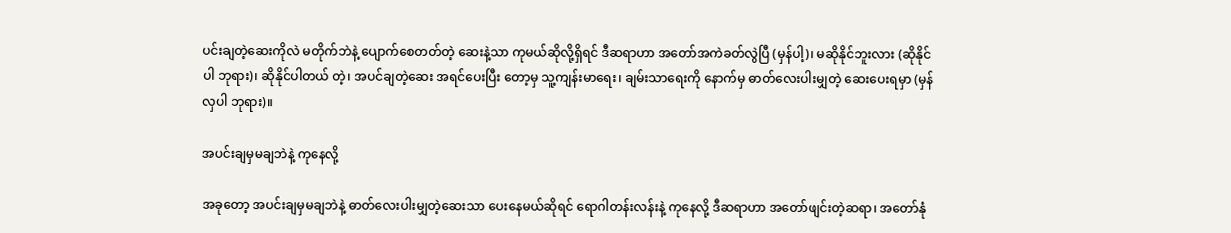ပင်းချတဲ့ဆေးကိုလဲ မတိုက်ဘဲနဲ့ ပျောက်စေတတ်တဲ့ ဆေးနဲ့သာ ကုမယ်ဆိုလို့ရှိရင် ဒီဆရာဟာ အတော်အကဲခတ်လွဲပြီ (မှန်ပါ့)၊ မဆိုနိုင်ဘူးလား (ဆိုနိုင်ပါ ဘုရား)၊ ဆိုနိုင်ပါတယ် တဲ့၊ အပင်ချတဲ့ဆေး အရင်ပေးပြီး တော့မှ သူ့ကျန်းမာရေး၊ ချမ်းသာရေးကို နောက်မှ ဓာတ်လေးပါးမျှတဲ့ ဆေးပေးရမှာ (မှန်လှပါ ဘုရား)။

အပင်းချမှမချဘဲနဲ့ ကုနေလို့

အခုတော့ အပင်းချမှမချဘဲနဲ့ ဓာတ်လေးပါးမျှတဲ့ဆေးသာ ပေးနေမယ်ဆိုရင် ရောဂါတန်းလန်းနဲ့ ကုနေလို့ ဒီဆရာဟာ အတော်ဖျင်းတဲ့ဆရာ၊ အတော်နုံ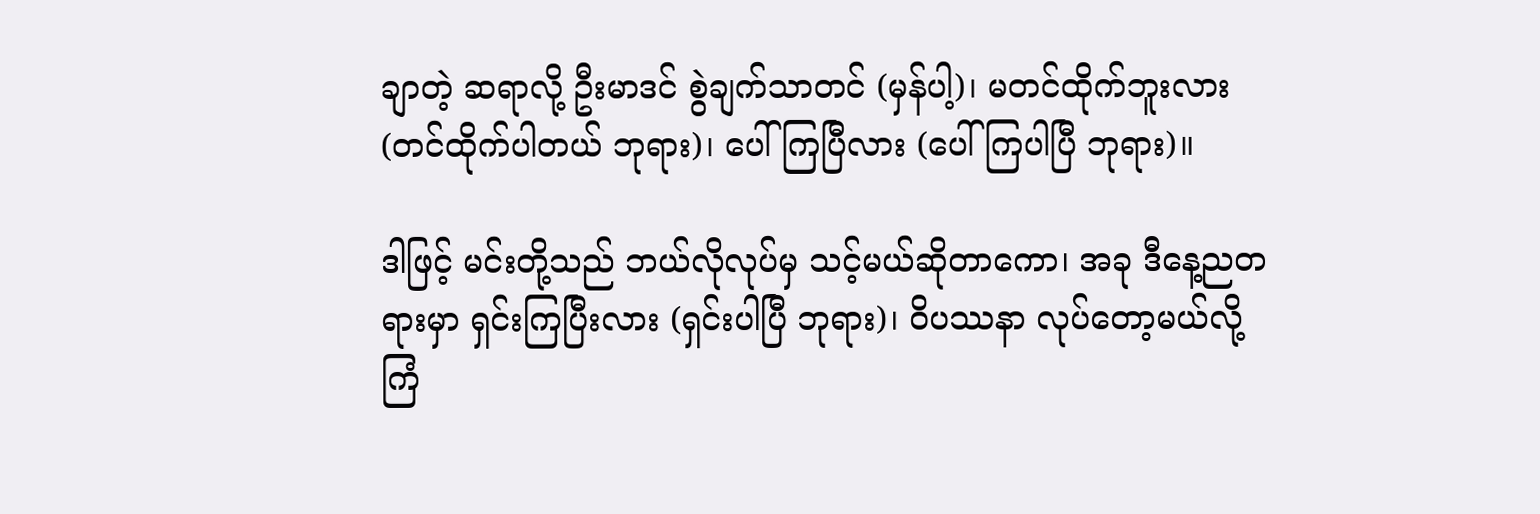ချာတဲ့ ဆရာလို့ ဦးမာဒင် စွဲချက်သာတင် (မှန်ပါ့)၊ မတင်ထိုက်ဘူးလား (တင်ထိုက်ပါတယ် ဘုရား)၊ ပေါ်ကြပြီလား (ပေါ်ကြပါပြီ ဘုရား)။

ဒါဖြင့် မင်းတို့သည် ဘယ်လိုလုပ်မှ သင့်မယ်ဆိုတာကော၊ အခု ဒီနေ့ညတရားမှာ ရှင်းကြပြီးလား (ရှင်းပါပြီ ဘုရား)၊ ဝိပဿနာ လုပ်တော့မယ်လို့ ကြံ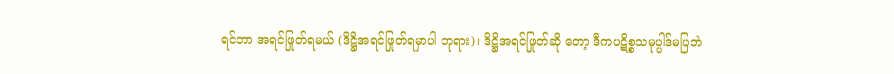ရင်ဘာ အရင်ဖြုတ်ရမယ် (ဒိဋ္ဌိအရင်ဖြုတ်ရမှာပါ ဘုရား)၊ ဒိဋ္ဌိအရင်ဖြုတ်ဆို တော့ ဒီကပဋိစ္စသမုပ္ပါဒ်မပြဘဲ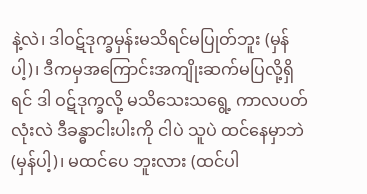နဲ့လဲ၊ ဒါဝဋ်ဒုက္ခမှန်းမသိရင်မပြုတ်ဘူး (မှန်ပါ့)၊ ဒီကမှအကြောင်းအကျိုးဆက်မပြလို့ရှိ ရင် ဒါ ဝဋ်ဒုက္ခလို့ မသိသေးသရွေ့ ကာလပတ်လုံးလဲ ဒီခန္ဓာငါးပါးကို ငါပဲ သူပဲ ထင်နေမှာဘဲ (မှန်ပါ့)၊ မထင်ပေ ဘူးလား (ထင်ပါ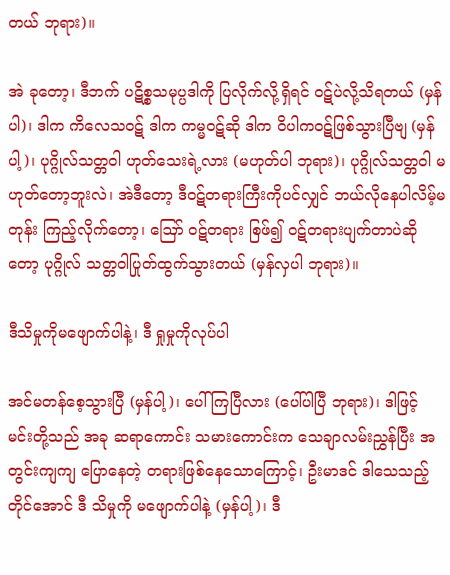တယ် ဘုရား)။

အဲ ခုတော့၊ ဒီဘက် ပဋိစ္စသမုပ္ပဒါကို ပြလိုက်လို့ရှိရင် ဝဋ်ပဲလို့သိရတယ် (မှန်ပါ)၊ ဒါက ကိလေသဝဋ် ဒါက ကမ္မဝဋ်ဆို ဒါက ဝိပါကဝဋ်ဖြစ်သွားပြီဗျ (မှန်ပါ့)၊ ပုဂ္ဂိုလ်သတ္တဝါ ဟုတ်သေးရဲ့လား (မဟုတ်ပါ ဘုရား)၊ ပုဂ္ဂိုလ်သတ္တဝါ မဟုတ်တော့ဘူးလဲ၊ အဲဒီတော့ ဒီဝဋ်တရားကြီးကိုပင်လျှင် ဘယ်လိုနေပါလိမ့်မတုန်း ကြည့်လိုက်တော့၊ ဪ ဝဋ်တရား စြဖ်၍ ဝဋ်တရားပျက်တာပဲဆိုတော့ ပုဂ္ဂိုလ် သတ္တဝါပြုတ်ထွက်သွားတယ် (မှန်လှပါ ဘုရား)။

ဒီသိမှုကိုမဖျောက်ပါနဲ့၊ ဒီ ရှုမှုကိုလုပ်ပါ

အင်မတန်စေ့သွားပြီ (မှန်ပါ့)၊ ပေါ်ကြပြီလား (ပေါ်ပါပြီ ဘုရား)၊ ဒါဖြင့် မင်းတို့သည် အခု ဆရာကောင်း သမားကောင်းက သေချာလမ်းညွှန်ပြီး အတွင်းကျကျ ပြောနေတဲ့ တရားဖြစ်နေသောကြောင့်၊ ဦးမာဒင် ဒါသေသည့် တိုင်အောင် ဒီ သိမှုကို မဖျောက်ပါနဲ့ (မှန်ပါ့)၊ ဒီ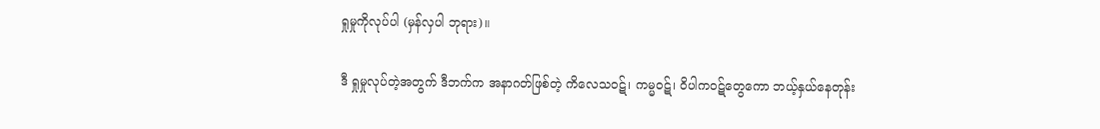ရှုမှုကိုလုပ်ပါ (မှန်လှပါ ဘုရား)။

ဒီ ရှုမှုလုပ်တဲ့အတွက် ဒီဘက်က အနာဂတ်ဖြစ်တဲ့ ကိလေသဝဋ်၊ ကမ္မဝဋ်၊ ဝိပါကဝဋ်တွေကော ဘယ့်နှယ်နေတုန်း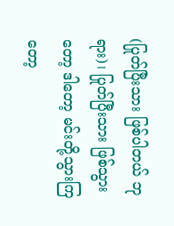(ပြုတ်ပြီးသား ဖြစ်ပါတယ် ဘုရား)၊ ပြုတ်ပြီးသား ဖြစ်သွားတော့ ဒါတော့ မင်းတို့သွားကြတော့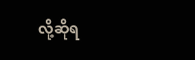လို့ဆိုရ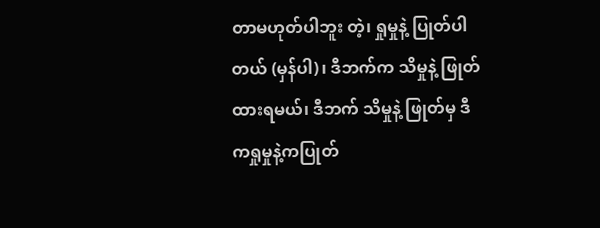တာမဟုတ်ပါဘူး တဲ့၊ ရှုမှုနဲ့ ပြုတ်ပါတယ် (မှန်ပါ)၊ ဒီဘက်က သိမှုနဲ့ ဖြုတ်ထားရမယ်၊ ဒီဘက် သိမှုနဲ့ ဖြုတ်မှ ဒီကရှုမှုနဲ့ကပြုတ်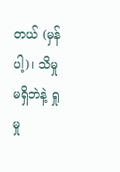တယ် (မှန်ပါ့)၊ သိမှုမရှိဘဲနဲ့ ရှုမှု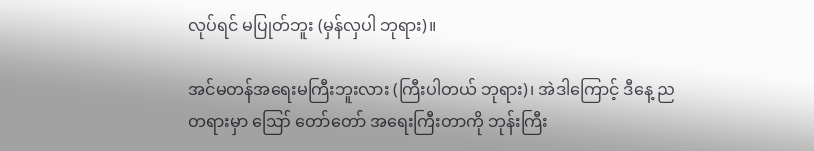လုပ်ရင် မပြုတ်ဘူး (မှန်လှပါ ဘုရား)။

အင်မတန်အရေးမကြီးဘူးလား (ကြီးပါတယ် ဘုရား)၊ အဲဒါကြောင့် ဒီနေ့ ညတရားမှာ ဪ တော်တော် အရေးကြီးတာကို ဘုန်းကြီး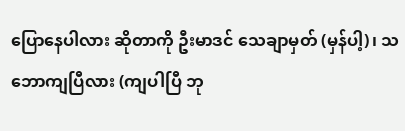ပြောနေပါလား ဆိုတာကို ဦးမာဒင် သေချာမှတ် (မှန်ပါ့)၊ သဘောကျပြီလား (ကျပါပြီ ဘု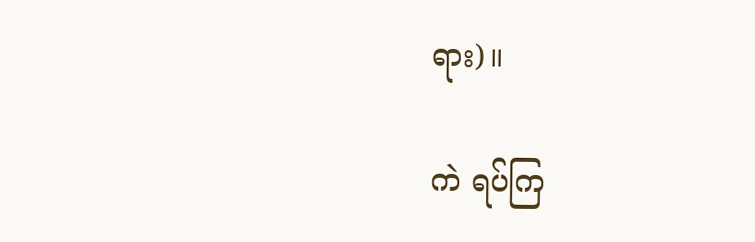ရား)။

ကဲ ရပ်ကြ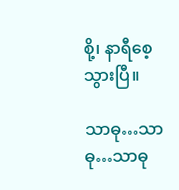စို့၊ နာရီစေ့သွားပြီ။

သာဓု…သာဓု…သာဓု